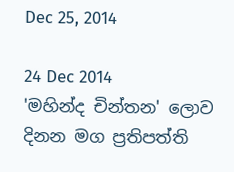Dec 25, 2014

24 Dec 2014
'මහින්ද චින්තන' ලොව දිනන මග ප්‍රතිපත්ති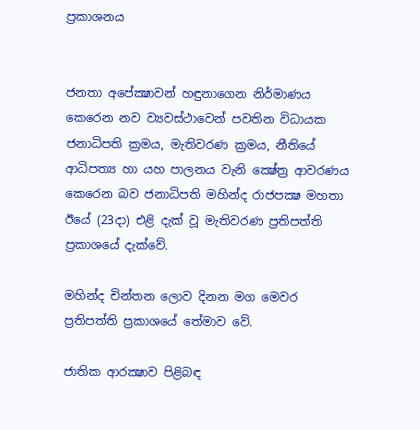ප්‍රකාශනය


ජනතා අපේක්‍ෂාවන් හඳුනාගෙන නිර්මාණය කෙරෙන නව ව්‍යවස්‌ථාවෙන් පවතින විධායක ජනාධිපති ක්‍රමය, මැතිවරණ ක්‍රමය, නීතියේ ආධිපත්‍ය හා යහ පාලනය වැනි ක්‍ෂේත්‍ර ආවරණය කෙරෙන බව ජනාධිපති මහින්ද රාජපක්‍ෂ මහතා ඊයේ (23දා) එළි දැක්‌ වූ මැතිවරණ ප්‍රතිපත්ති ප්‍රකාශයේ දැක්‌වේ.

මහින්ද චින්තන ලොව දිනන මග මෙවර ප්‍රතිපත්ති ප්‍රකාශයේ තේමාව වේ.

ජාතික ආරක්‍ෂාව පිළිබඳ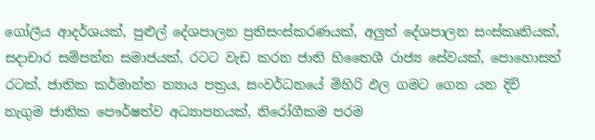ගෝලීය ආදර්ශයක්‌, පුළුල් දේශපාලන ප්‍රතිසංස්‌කරණයක්‌, අලුත් දේශපාලන සංස්‌කෘතියක්‌, සදාචාර සම්පන්න සමාජයක්‌, රටට වැඩ කරන ජාති හිතෛශී රාජ්‍ය සේවයක්‌, පොහොසත් රටක්‌, ජාතික කර්මාන්ත න්‍යාය පත්‍රය, සංවර්ධනයේ මිහිරි ඵල ගමට ගෙන යන දිවි නැගුම ජාතික පෞර්ෂත්ව අධ්‍යාපනයක්‌, නිරෝගීකම පරම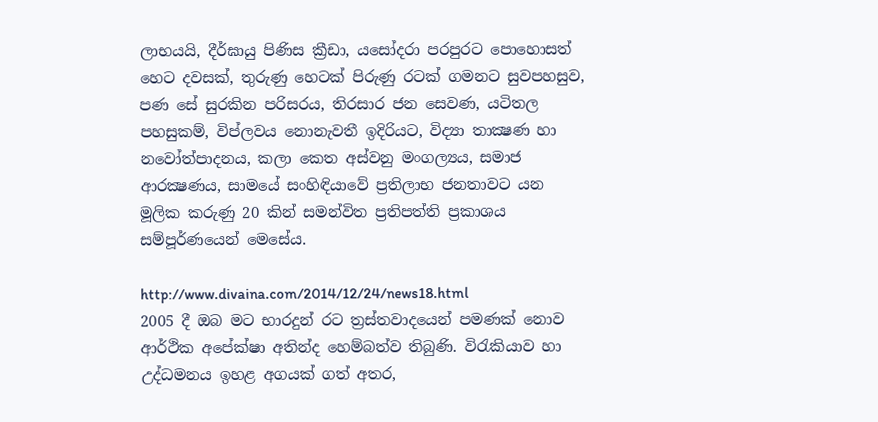ලාභයයි, දීර්ඝායු පිණිස ක්‍රීඩා, යසෝදරා පරපුරට පොහොසත් හෙට දවසක්‌, තුරුණු හෙටක්‌ පිරුණු රටක්‌ ගමනට සුවපහසුව, පණ සේ සුරකින පරිසරය, තිරසාර ජන සෙවණ, යටිතල පහසුකම්, විප්ලවය නොනැවතී ඉදිරියට, විද්‍යා තාක්‍ෂණ හා නවෝත්පාදනය, කලා කෙත අස්‌වනු මංගල්‍යය, සමාජ ආරක්‍ෂණය, සාමයේ සංහිඳියාවේ ප්‍රතිලාභ ජනතාවට යන මූලික කරුණු 20 කින් සමන්විත ප්‍රතිපත්ති ප්‍රකාශය සම්පූර්ණයෙන් මෙසේය.

http://www.divaina.com/2014/12/24/news18.html
2005 දී ඔබ මට භාරදුන් රට ත්‍රස්‌තවාදයෙන් පමණක්‌ නොව ආර්ථික අපේක්‌ෂා අතින්ද හෙම්බත්ව තිබුණි. විරැකියාව හා උද්ධමනය ඉහළ අගයක්‌ ගත් අතර,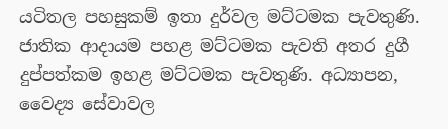යටිතල පහසුකම් ඉතා දුර්වල මට්‌ටමක පැවතුණි. ජාතික ආදායම පහළ මට්‌ටමක පැවති අතර දුගී දුප්පත්කම ඉහළ මට්‌ටමක පැවතුණි. අධ්‍යාපන, වෛද්‍ය සේවාවල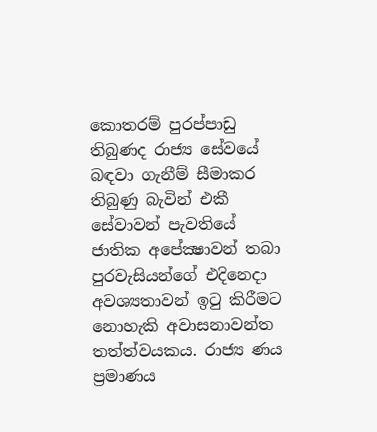කොතරම් පුරප්පාඩු තිබුණද රාජ්‍ය සේවයේ බඳවා ගැනීම් සීමාකර තිබුණු බැවින් එකී සේවාවන් පැවතියේ ජාතික අපේක්‍ෂාවන් තබා පුරවැසියන්ගේ එදිනෙදා අවශ්‍යතාවන් ඉටු කිරීමට නොහැකි අවාසනාවන්ත තත්ත්වයකය. රාජ්‍ය ණය ප්‍රමාණය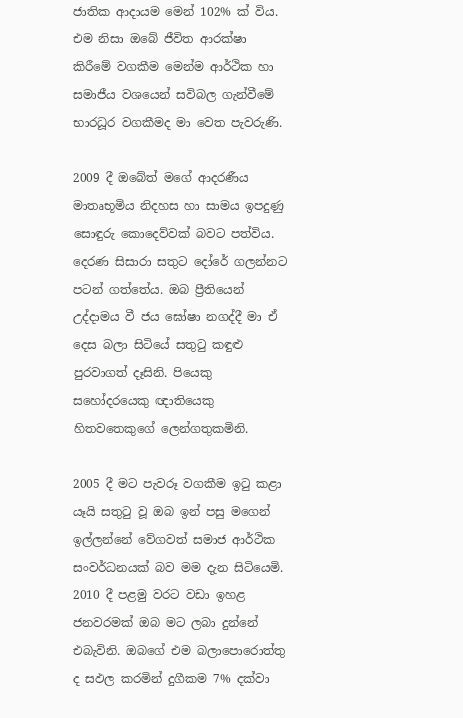ජාතික ආදායම මෙන් 102% ක්‌ විය. එම නිසා ඔබේ ජීවිත ආරක්‌ෂා කිරීමේ වගකීම මෙන්ම ආර්ථික හා සමාජීය වශයෙන් සවිබල ගැන්වීමේ භාරධූර වගකීමද මා වෙත පැවරුණි.

2009 දී ඔබේත් මගේ ආදරණීය මාතෘභූමිය නිදහස හා සාමය ඉපදුණු සොඳුරු කොදෙව්වක්‌ බවට පත්විය. දෙරණ සිසාරා සතුට දෝරේ ගලන්නට පටන් ගත්තේය. ඔබ ප්‍රීතියෙන් උද්දාමය වී ජය ඝෝෂා නගද්දී මා ඒ දෙස බලා සිටියේ සතුටු කඳුළු පුරවාගත් දෑසිනි. පියෙකු සහෝදරයෙකු ඥාතියෙකු හිතවතෙකුගේ ලෙන්ගතුකමිනි.

2005 දී මට පැවරූ වගකීම ඉටු කළා යෑයි සතුටු වූ ඔබ ඉන් පසු මගෙන් ඉල්ලන්නේ වේගවත් සමාජ ආර්ථික සංවර්ධනයක්‌ බව මම දැන සිටියෙමි. 2010 දී පළමු වරට වඩා ඉහළ ජනවරමක්‌ ඔබ මට ලබා දුන්නේ එබැවිනි. ඔබගේ එම බලාපොරොත්තු ද සඵල කරමින් දුගීකම 7% දක්‌වා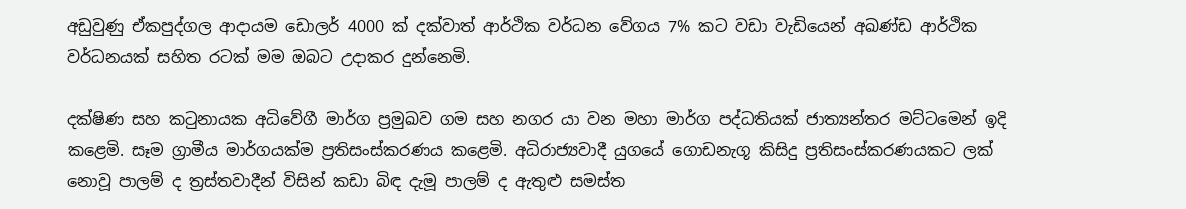අඩුවුණු ඒකපුද්ගල ආදායම ඩොලර් 4000 ක්‌ දක්‌වාත් ආර්ථික වර්ධන වේගය 7% කට වඩා වැඩියෙන් අඛණ්‌ඩ ආර්ථික වර්ධනයක්‌ සහිත රටක්‌ මම ඔබට උදාකර දුන්නෙමි.

දක්‌ෂිණ සහ කටුනායක අධිවේගී මාර්ග ප්‍රමුඛව ගම සහ නගර යා වන මහා මාර්ග පද්ධතියක්‌ ජාත්‍යන්තර මට්‌ටමෙන් ඉදි කළෙමි. සෑම ග්‍රාමීය මාර්ගයක්‌ම ප්‍රතිසංස්‌කරණය කළෙමි. අධිරාජ්‍යවාදී යුගයේ ගොඩනැගූ කිසිදු ප්‍රතිසංස්‌කරණයකට ලක්‌ නොවූ පාලම් ද ත්‍රස්‌තවාදීන් විසින් කඩා බිඳ දැමූ පාලම් ද ඇතුළු සමස්‌ත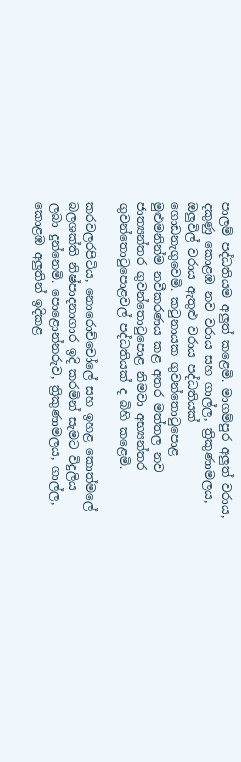පාලම් පද්ධතියම අලුත් කළෙමි. මාගම්පුර අලුත් වරාය, දකුණු කොළඹ නව වරාය සහ ගාල්ල, ත්‍රිකුණාමලය, ඔලුවිල් වරාය ඇතුළු වරාය පද්ධතියක්‌ ගොඩනැගුවෙමි. කටුනායක ගුවන්තොටුපොළ මුළුමනින්ම නවීකරණය කළ අතර මත්තල නව ජාත්‍යන්තර ගුවන්තොටුපොළ නිමවා අභ්‍යන්තර ගුවන්තොටුපොළවල් පද්ධතියක්‌ ද බිහි කළෙමි.

කරවලරපිටිය, නොරොච්චෝලේ සහ ඉහළ කොත්මලේ බලශක්‌ති නිෂ්පාදනාගාර ඉදි කරමින් සැමට විදුලිය ලබා දුන්නෙමි. පොළොන්නරුව, ත්‍රිකුණාමලය, ගාල්ල, කොළඹ අලුතින් ඉදිකළ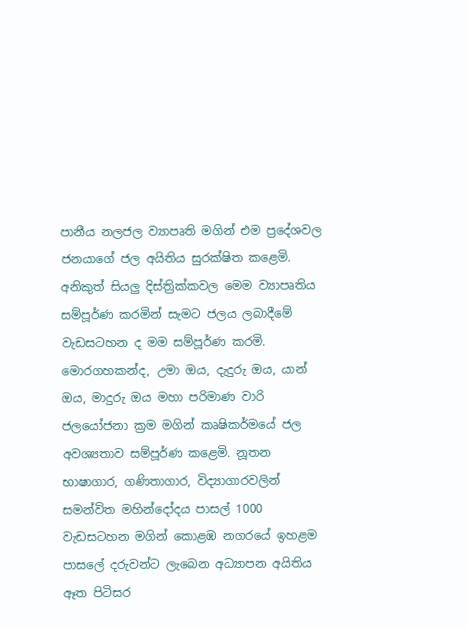පානීය නලජල ව්‍යාපෘති මගින් එම ප්‍රදේශවල ජනයාගේ ජල අයිතිය සුරක්‌ෂිත කළෙමි. අනිකුත් සියලු දිස්‌ත්‍රික්‌කවල මෙම ව්‍යාපෘතිය සම්පූර්ණ කරමින් සැමට ජලය ලබාදීමේ වැඩසටහන ද මම සම්පූර්ණ කරමි. මොරගහකන්ද, උමා ඔය, දැදුරු ඔය, යාන් ඔය, මාදුරු ඔය මහා පරිමාණ වාරි ජලයෝජනා ක්‍රම මගින් කෘෂිකර්මයේ ජල අවශ්‍යතාව සම්පූර්ණ කළෙමි. නූතන භාෂාගාර, ගණිතාගාර, විද්‍යාගාරවලින් සමන්විත මහින්දෝදය පාසල් 1000 වැඩසටහන මගින් කොළඹ නගරයේ ඉහළම පාසලේ දරුවන්ට ලැබෙන අධ්‍යාපන අයිතිය ඈත පිටිසර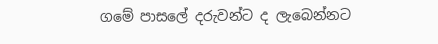ගමේ පාසලේ දරුවන්ට ද ලැබෙන්නට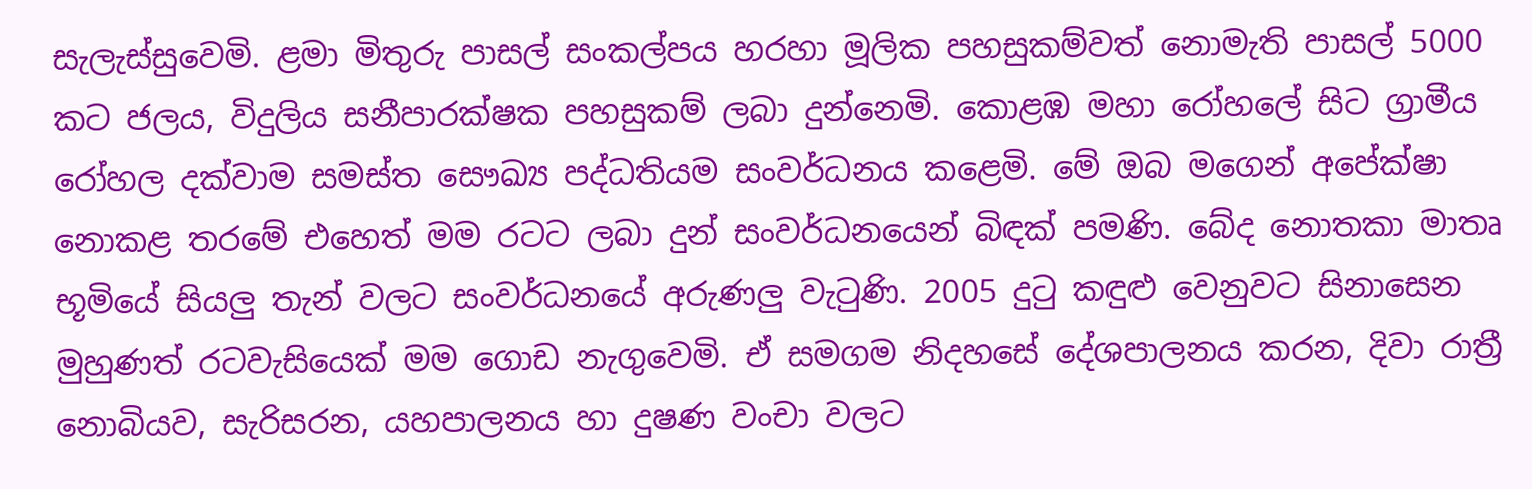සැලැස්‌සුවෙමි. ළමා මිතුරු පාසල් සංකල්පය හරහා මූලික පහසුකම්වත් නොමැති පාසල් 5000 කට ජලය, විදුලිය සනීපාරක්‌ෂක පහසුකම් ලබා දුන්නෙමි. කොළඹ මහා රෝහලේ සිට ග්‍රාමීය රෝහල දක්‌වාම සමස්‌ත සෞඛ්‍ය පද්ධතියම සංවර්ධනය කළෙමි. මේ ඔබ මගෙන් අපේක්‌ෂා නොකළ තරමේ එහෙත් මම රටට ලබා දුන් සංවර්ධනයෙන් බිඳක්‌ පමණි. බේද නොතකා මාතෘ භූමියේ සියලු තැන් වලට සංවර්ධනයේ අරුණලු වැටුණි. 2005 දුටු කඳුළු වෙනුවට සිනාසෙන මුහුණත් රටවැසියෙක්‌ මම ගොඩ නැගුවෙමි. ඒ සමගම නිදහසේ දේශපාලනය කරන, දිවා රාත්‍රී නොබියව, සැරිසරන, යහපාලනය හා දුෂණ වංචා වලට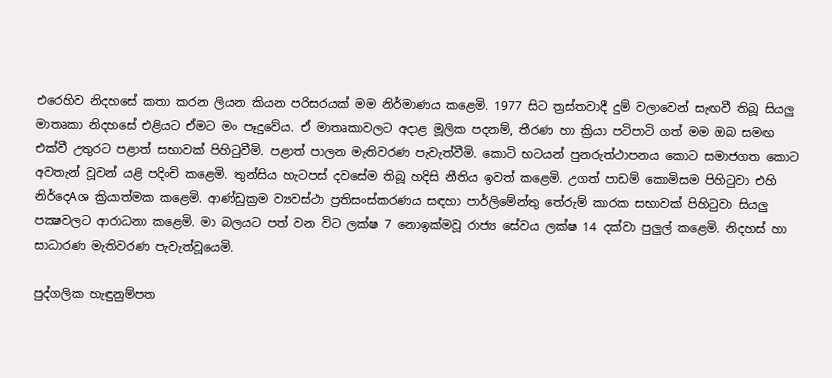එරෙහිව නිදහසේ කතා කරන ලියන කියන පරිසරයක්‌ මම නිර්මාණය කළෙමි. 1977 සිට ත්‍රස්‌තවාදී දුම් වලාවෙන් සැඟවී තිබූ සියලු මාතෘකා නිදහසේ එළියට ඒමට මං පෑදුවේය. ඒ මාතෘකාවලට අදාළ මූලික පදනම්, තීරණ හා ක්‍රියා පටිපාටි ගත් මම ඔබ සමඟ එක්‌වී උතුරට පළාත් සභාවක්‌ පිහිටුවීමි. පළාත් පාලන මැතිවරණ පැවැත්වීමි. කොටි භටයන් පුනරුත්ථාපනය කොට සමාජගත කොට අවතැන් වූවන් යළි පදිංචි කළෙමි. තුන්සිය හැටපස්‌ දවසේම තිබූ හදිසි නීතිය ඉවත් කළෙමි. උගත් පාඩම් කොමිසම පිහිටුවා එහි නිර්දෙAශ ක්‍රියාත්මක කළෙමි. ආණ්‌ඩුක්‍රම ව්‍යවස්‌ථා ප්‍රතිසංස්‌කරණය සඳහා පාර්ලිමේන්තු තේරුම් කාරක සභාවක්‌ පිහිටුවා සියලු පක්‍ෂවලට ආරාධනා කළෙමි. මා බලයට පත් වන විට ලක්‌ෂ 7 නොඉක්‌මවූ රාජ්‍ය සේවය ලක්‌ෂ 14 දක්‌වා පුලුල් කළෙමි. නිදහස්‌ හා සාධාරණ මැතිවරණ පැවැත්වූයෙමි.

පුද්ගලික හැඳුනුම්පත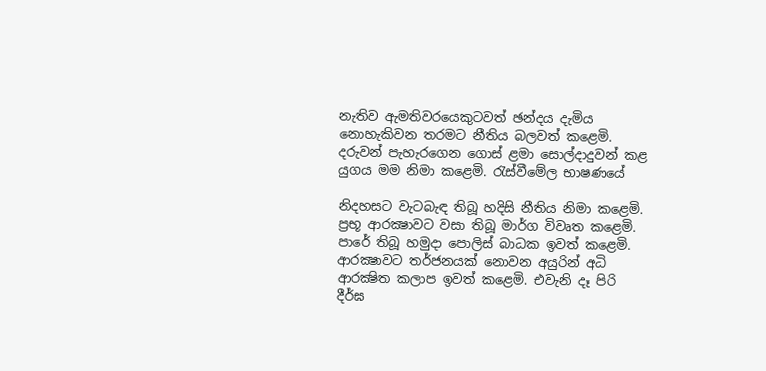නැතිව ඇමතිවරයෙකුටවත් ඡන්දය දැමිය නොහැකිවන තරමට නීතිය බලවත් කළෙමි. දරුවන් පැහැරගෙන ගොස්‌ ළමා සොල්දාදුවන් කළ යුගය මම නිමා කළෙමි. රැස්‌වීමේල භාෂණයේ

නිදහසට වැටබැඳ තිබූ හදිසි නීතිය නිමා කළෙමි. ප්‍රභූ ආරක්‍ෂාවට වසා තිබූ මාර්ග විවෘත කළෙමි. පාරේ තිබූ හමුදා පොලිස්‌ බාධක ඉවත් කළෙමි. ආරක්‍ෂාවට තර්ජනයක්‌ නොවන අයුරින් අධි ආරක්‍ෂිත කලාප ඉවත් කළෙමි. එවැනි දෑ පිරි දීර්ඝ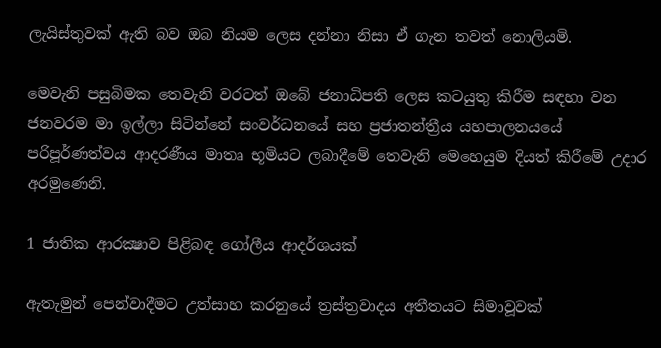ලැයිස්‌තුවක්‌ ඇති බව ඔබ නියම ලෙස දන්නා නිසා ඒ ගැන තවත් නොලියමි.

මෙවැනි පසුබිමක තෙවැනි වරටත් ඔබේ ජනාධිපති ලෙස කටයුතු කිරීම සඳහා වන ජනවරම මා ඉල්ලා සිටින්නේ සංවර්ධනයේ සහ ප්‍රජාතන්ත්‍රීය යහපාලනයයේ පරිපූර්ණත්වය ආදරණීය මාතෘ භූමියට ලබාදීමේ තෙවැනි මෙහෙයුම දියත් කිරීමේ උදාර අරමුණෙනි.

1 ජාතික ආරක්‍ෂාව පිළිබඳ ගෝලීය ආදර්ශයක්‌

ඇතැමුන් පෙන්වාදීමට උත්සාහ කරනුයේ ත්‍රස්‌ත්‍රවාදය අතීතයට සිමාවූවක්‌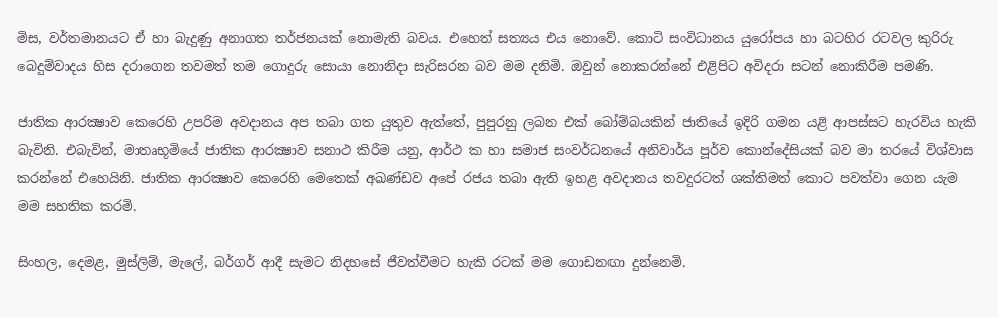මිස, වර්තමානයට ඒ හා බැදුණු අනාගත තර්ජනයක්‌ නොමැති බවය. එහෙත් සත්‍යය එය නොවේ. කොටි සංවිධානය යුරෝපය හා බටහිර රටවල කුරිරු බෙදුම්වාදය හිස දරාගෙන තවමත් තම ගොදුරු සොයා නොනිදා සැරිසරන බව මම දනිමි. ඔවුන් නොකරන්නේ එළිපිට අවිදරා සටන් නොකිරීම පමණි.

ජාතික ආරක්‍ෂාව කෙරෙහි උපරිම අවදානය අප තබා ගත යුතුව ඇත්තේ, පුපුරනු ලබන එක්‌ බෝම්බයකින් ජාතියේ ඉදිරි ගමන යළි ආපස්‌සට හැරවිය හැකි බැවිනි. එබැවින්, මාතෘභූමියේ ජාතික ආරක්‍ෂාව සනාථ කිරීම යනු, ආර්ථ ක හා සමාජ සංවර්ධනයේ අනිවාර්ය පූර්ව කොන්දේසියක්‌ බව මා තරයේ විශ්වාස කරන්නේ එහෙයිනි. ජාතික ආරක්‍ෂාව කෙරෙහි මෙතෙක්‌ අඛණ්‌ඩව අපේ රජය තබා ඇති ඉහළ අවදානය තවදුරටත් ශක්‌තිමත් කොට පවත්වා ගෙන යැම මම සහතික කරමි.

සිංහල, දෙමළ, මුස්‌ලිම්, මැලේ, බර්ගර් ආදී සැමට නිදහසේ ජීවත්වීමට හැකි රටක්‌ මම ගොඩනඟා දුන්නෙමි.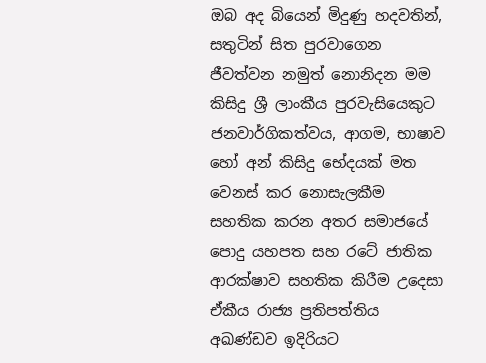ඔබ අද බියෙන් මිදුණු හදවතින්, සතුටින් සිත පුරවාගෙන ජීවත්වන නමුත් නොනිදන මම කිසිදු ශ්‍රී ලාංකීය පුරවැසියෙකුට ජනවාර්ගිකත්වය, ආගම, භාෂාව හෝ අන් කිසිදු භේදයක්‌ මත වෙනස්‌ කර නොසැලකීම සහතික කරන අතර සමාජයේ පොදු යහපත සහ රටේ ජාතික ආරක්‌ෂාව සහතික කිරීම උදෙසා ඒකීය රාජ්‍ය ප්‍රතිපත්තිය අඛණ්‌ඩව ඉදිරියට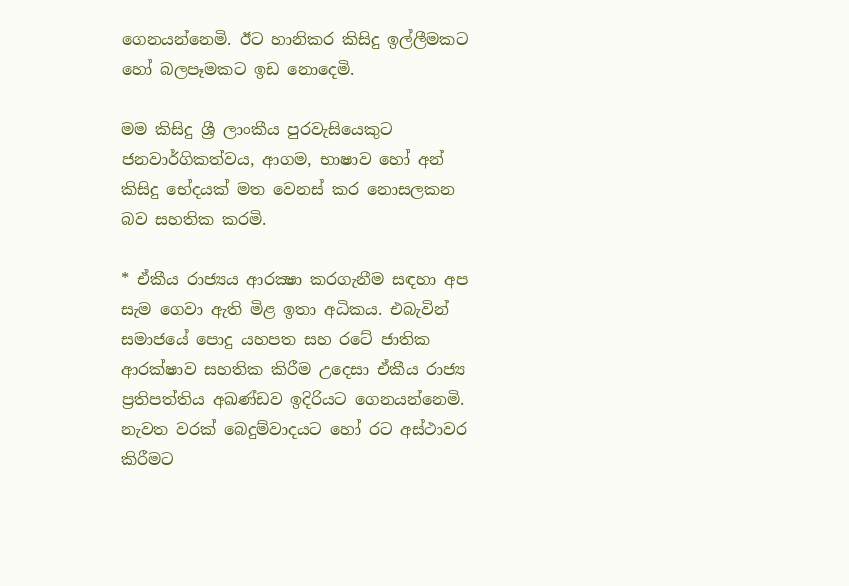ගෙනයන්නෙමි. ඊට හානිකර කිසිදු ඉල්ලීමකට හෝ බලපෑමකට ඉඩ නොදෙමි.

මම කිසිදු ශ්‍රී ලාංකීය පුරවැසියෙකුට ජනවාර්ගිකත්වය, ආගම, භාෂාව හෝ අන් කිසිදු භේදයක්‌ මත වෙනස්‌ කර නොසලකන බව සහතික කරමි.

* ඒකීය රාජ්‍යය ආරක්‍ෂා කරගැනීම සඳහා අප සැම ගෙවා ඇති මිළ ඉතා අධිකය. එබැවින් සමාජයේ පොදු යහපත සහ රටේ ජාතික ආරක්‌ෂාව සහතික කිරීම උදෙසා ඒකීය රාජ්‍ය ප්‍රතිපත්තිය අඛණ්‌ඩව ඉදිරියට ගෙනයන්නෙමි. නැවත වරක්‌ බෙදුම්වාදයට හෝ රට අස්‌ථාවර කිරීමට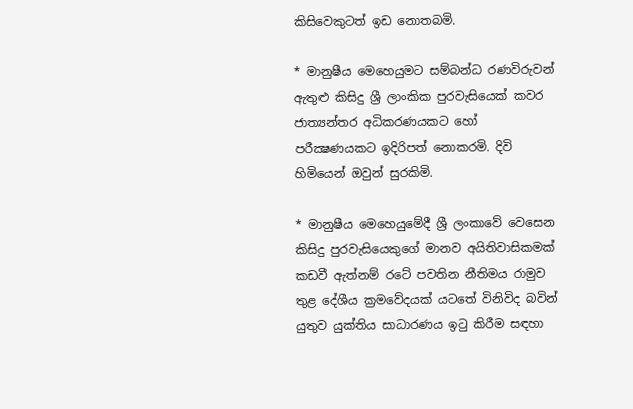කිසිවෙකුටත් ඉඩ නොතබමි.

* මානුෂීය මෙහෙයුමට සම්බන්ධ රණවිරුවන් ඇතුළු කිසිදු ශ්‍රී ලාංකික පුරවැසියෙක්‌ කවර ජාත්‍යන්තර අධිකරණයකට හෝ පරීක්‍ෂණයකට ඉදිරිපත් නොකරමි. දිවි හිමියෙන් ඔවුන් සුරකිමි.

* මානුෂීය මෙහෙයුමේදී ශ්‍රී ලංකාවේ වෙසෙන කිසිදු පුරවැසියෙකුගේ මානව අයිතිවාසිකමක්‌ කඩවී ඇත්නම් රටේ පවතින නීතිමය රාමුව තුළ දේශීය ක්‍රමවේදයක්‌ යටතේ විනිවිද බවින් යුතුව යුක්‌තිය සාධාරණය ඉටු කිරීම සඳහා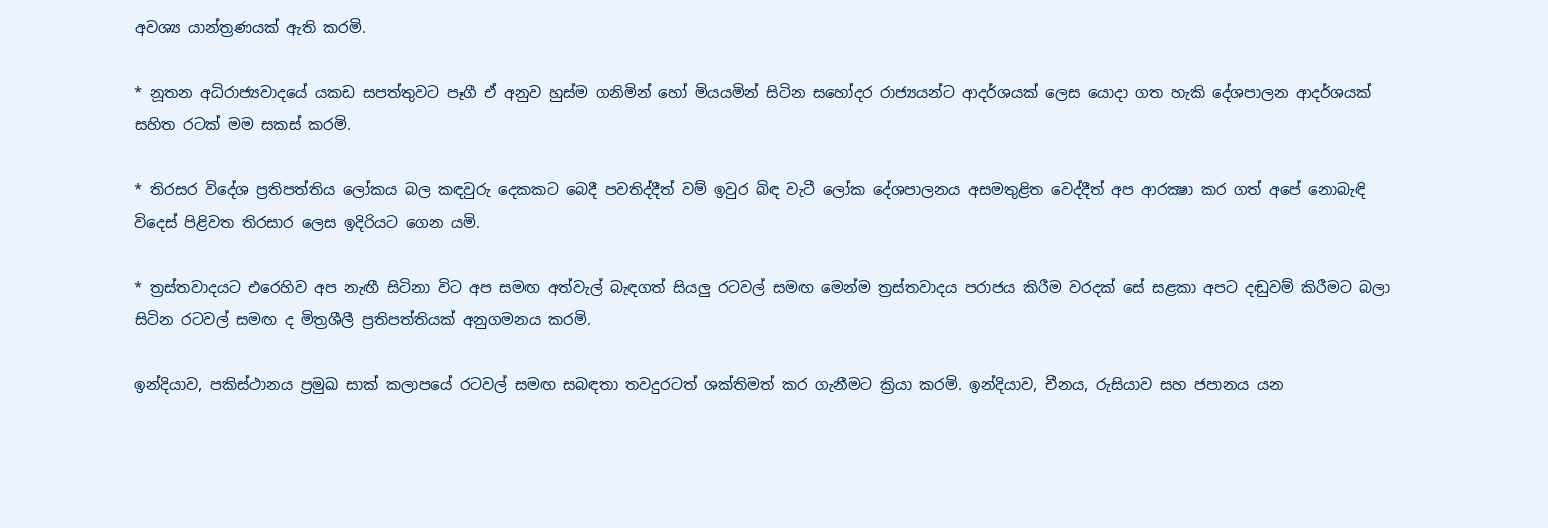අවශ්‍ය යාන්ත්‍රණයක්‌ ඇති කරමි.

* නූතන අධිරාජ්‍යවාදයේ යකඩ සපත්තුවට පෑගී ඒ අනුව හුස්‌ම ගනිමින් හෝ මියයමින් සිටින සහෝදර රාජ්‍යයන්ට ආදර්ශයක්‌ ලෙස යොදා ගත හැකි දේශපාලන ආදර්ශයක්‌ සහිත රටක්‌ මම සකස්‌ කරමි.

* තිරසර විදේශ ප්‍රතිපත්තිය ලෝකය බල කඳවුරු දෙකකට බෙදී පවතිද්දීත් වම් ඉවුර බිඳ වැටී ලෝක දේශපාලනය අසමතුළිත වෙද්දීත් අප ආරක්‍ෂා කර ගත් අපේ නොබැඳි විදෙස්‌ පිළිවත තිරසාර ලෙස ඉදිරියට ගෙන යමි.

* ත්‍රස්‌තවාදයට එරෙහිව අප නැඟී සිටිනා විට අප සමඟ අත්වැල් බැඳගත් සියලු රටවල් සමඟ මෙන්ම ත්‍රස්‌තවාදය පරාජය කිරීම වරදක්‌ සේ සළකා අපට දඬුවම් කිරීමට බලා සිටින රටවල් සමඟ ද මිත්‍රශීලී ප්‍රතිපත්තියක්‌ අනුගමනය කරමි.

ඉන්දියාව, පකිස්‌ථානය ප්‍රමුඛ සාක්‌ කලාපයේ රටවල් සමඟ සබඳතා තවදුරටත් ශක්‌තිමත් කර ගැනීමට ක්‍රියා කරමි. ඉන්දියාව, චීනය, රුසියාව සහ ජපානය යන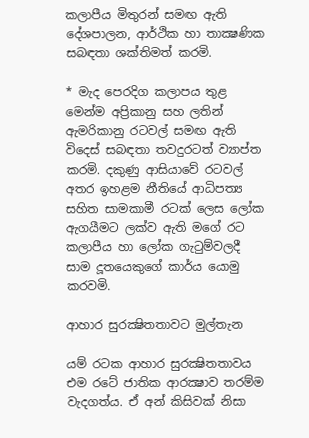කලාපීය මිතුරන් සමඟ ඇති දේශපාලන, ආර්ථික හා තාක්‍ෂණික සබඳතා ශක්‌තිමත් කරමි.

* මැද පෙරදිග කලාපය තුළ මෙන්ම අප්‍රිකානු සහ ලතින් ඇමරිකානු රටවල් සමඟ ඇති විදෙස්‌ සබඳතා තවදුරටත් ව්‍යාප්ත කරමි. දකුණු ආසියාවේ රටවල් අතර ඉහළම නීතියේ ආධිපත්‍ය සහිත සාමකාමී රටක්‌ ලෙස ලෝක ඇගයීමට ලක්‌ව ඇති මගේ රට කලාපීය හා ලෝක ගැටුම්වලදී සාම දූතයෙකුගේ කාර්ය යොමු කරවමි.

ආහාර සුරක්‍ෂිතතාවට මුල්තැන

යම් රටක ආහාර සුරක්‍ෂිතතාවය එම රටේ ජාතික ආරක්‍ෂාව තරම්ම වැදගත්ය. ඒ අන් කිසිවක්‌ නිසා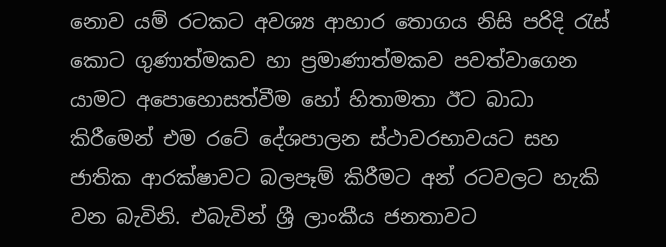නොව යම් රටකට අවශ්‍ය ආහාර තොගය නිසි පරිදි රැස්‌ කොට ගුණාත්මකව හා ප්‍රමාණාත්මකව පවත්වාගෙන යාමට අපොහොසත්වීම හෝ හිතාමතා ඊට බාධා කිරීමෙන් එම රටේ දේශපාලන ස්‌ථාවරභාවයට සහ ජාතික ආරක්‌ෂාවට බලපෑම් කිරීමට අන් රටවලට හැකි වන බැවිනි. එබැවින් ශ්‍රී ලාංකීය ජනතාවට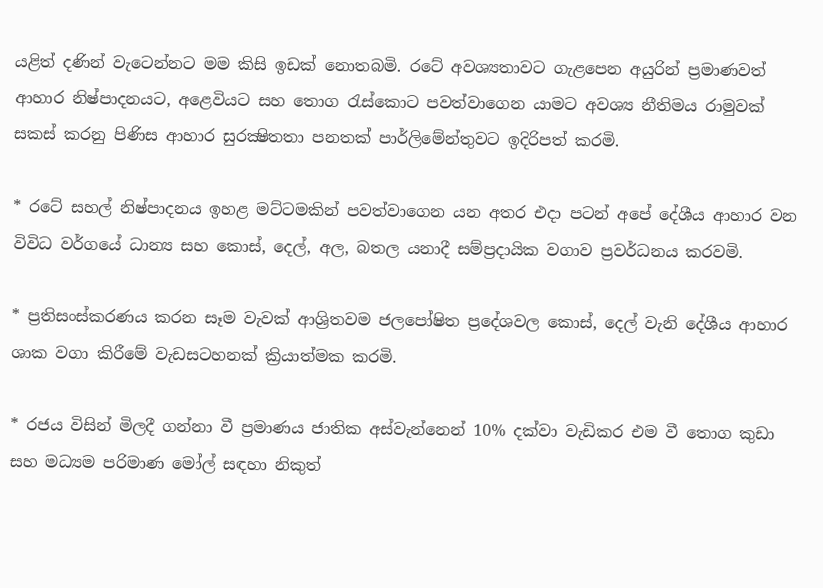යළිත් දණින් වැටෙන්නට මම කිසි ඉඩක්‌ නොතබමි. රටේ අවශ්‍යතාවට ගැළපෙන අයුරින් ප්‍රමාණවත් ආහාර නිෂ්පාදනයට, අළෙවියට සහ තොග රැස්‌කොට පවත්වාගෙන යාමට අවශ්‍ය නීතිමය රාමුවක්‌ සකස්‌ කරනු පිණිස ආහාර සුරක්‍ෂිතතා පනතක්‌ පාර්ලිමේන්තුවට ඉදිරිපත් කරමි.

* රටේ සහල් නිෂ්පාදනය ඉහළ මට්‌ටමකින් පවත්වාගෙන යන අතර එදා පටන් අපේ දේශීය ආහාර වන විවිධ වර්ගයේ ධාන්‍ය සහ කොස්‌, දෙල්, අල, බතල යනාදී සම්ප්‍රදායික වගාව ප්‍රවර්ධනය කරවමි.

* ප්‍රතිසංස්‌කරණය කරන සෑම වැවක්‌ ආශ්‍රිතවම ජලපෝෂිත ප්‍රදේශවල කොස්‌, දෙල් වැනි දේශීය ආහාර ශාක වගා කිරීමේ වැඩසටහනක්‌ ක්‍රියාත්මක කරමි.

* රජය විසින් මිලදී ගන්නා වී ප්‍රමාණය ජාතික අස්‌වැන්නෙන් 10% දක්‌වා වැඩිකර එම වී තොග කුඩා සහ මධ්‍යම පරිමාණ මෝල් සඳහා නිකුත්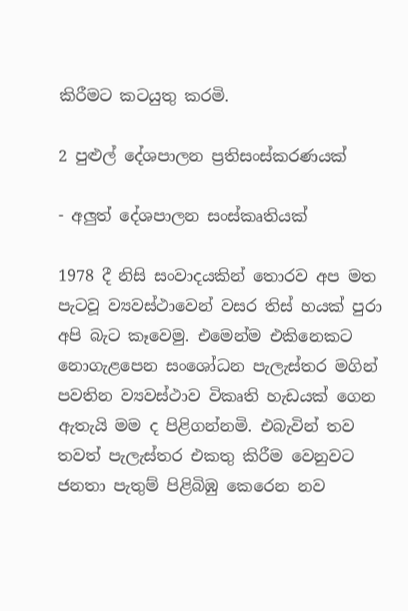කිරීමට කටයුතු කරමි.

2 පුළුල් දේශපාලන ප්‍රතිසංස්‌කරණයක්‌

- අලුත් දේශපාලන සංස්‌කෘතියක්‌

1978 දී නිසි සංවාදයකින් තොරව අප මත පැටවූ ව්‍යවස්‌ථාවෙන් වසර තිස්‌ හයක්‌ පුරා අපි බැට කෑවෙමු. එමෙන්ම එකිනෙකට නොගැළපෙන සංශෝධන පැලැස්‌තර මගින් පවතින ව්‍යවස්‌ථාව විකෘති හැඩයක්‌ ගෙන ඇතැයි මම ද පිළිගන්නමි. එබැවින් තව තවත් පැලැස්‌තර එකතු කිරීම වෙනුවට ජනතා පැතුම් පිළිබිඹු කෙරෙන නව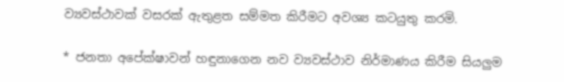ව්‍යවස්‌ථාවක්‌ වසරක්‌ ඇතුළත සම්මත කිරීමට අවශ්‍ය කටයුතු කරමි.

* ජනතා අපේක්‌ෂාවන් හඳුනාගෙන නව ව්‍යවස්‌ථාව නිර්මාණය කිරීම සියලුම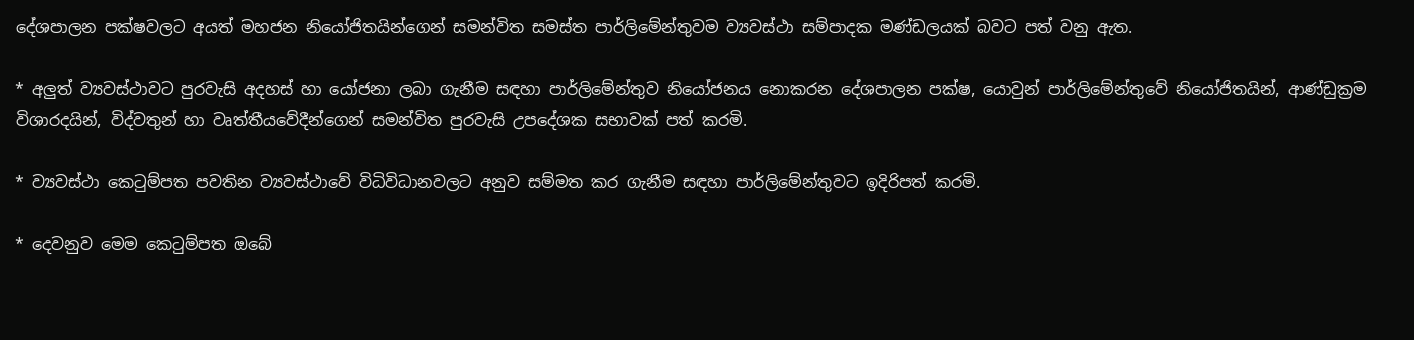දේශපාලන පක්‌ෂවලට අයත් මහජන නියෝජිතයින්ගෙන් සමන්විත සමස්‌ත පාර්ලිමේන්තුවම ව්‍යවස්‌ථා සම්පාදක මණ්‌ඩලයක්‌ බවට පත් වනු ඇත.

* අලුත් ව්‍යවස්‌ථාවට පුරවැසි අදහස්‌ හා යෝජනා ලබා ගැනීම සඳහා පාර්ලිමේන්තුව නියෝජනය නොකරන දේශපාලන පක්‌ෂ, යොවුන් පාර්ලිමේන්තුවේ නියෝජිතයින්, ආණ්‌ඩුක්‍රම විශාරදයින්, විද්වතුන් හා වෘත්තීයවේදීන්ගෙන් සමන්විත පුරවැසි උපදේශක සභාවක්‌ පත් කරමි.

* ව්‍යවස්‌ථා කෙටුම්පත පවතින ව්‍යවස්‌ථාවේ විධිවිධානවලට අනුව සම්මත කර ගැනීම සඳහා පාර්ලිමේන්තුවට ඉදිරිපත් කරමි.

* දෙවනුව මෙම කෙටුම්පත ඔබේ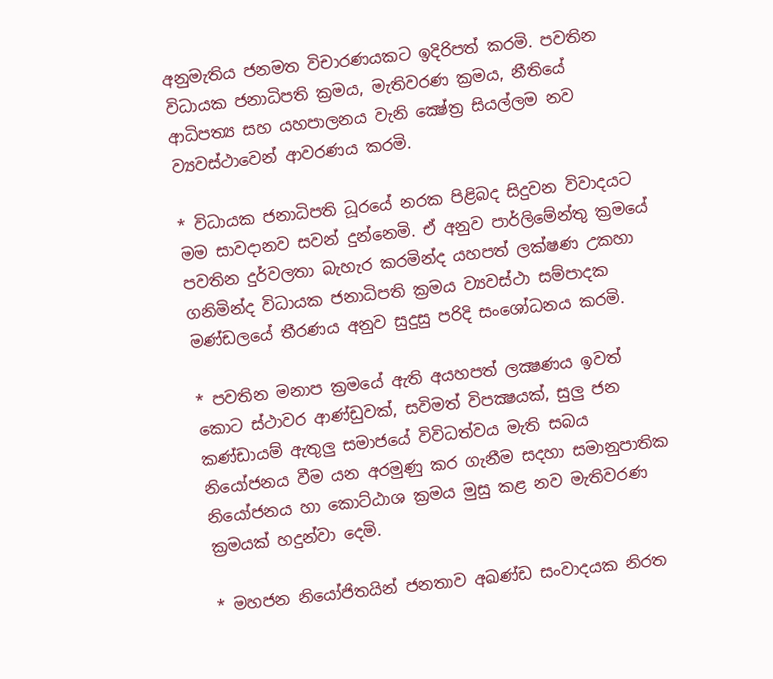අනුමැතිය ජනමත විචාරණයකට ඉදිරිපත් කරමි. පවතින විධායක ජනාධිපති ක්‍රමය, මැතිවරණ ක්‍රමය, නීතියේ ආධිපත්‍ය සහ යහපාලනය වැනි ක්‍ෂේත්‍ර සියල්ලම නව ව්‍යවස්‌ථාවෙන් ආවරණය කරමි.

* විධායක ජනාධිපති ධූරයේ නරක පිළිබද සිදුවන විවාදයට මම සාවදානව සවන් දුන්නෙමි. ඒ අනුව පාර්ලිමේන්තු ක්‍රමයේ පවතින දුර්වලතා බැහැර කරමින්ද යහපත් ලක්‌ෂණ උකහා ගනිමින්ද විධායක ජනාධිපති ක්‍රමය ව්‍යවස්‌ථා සම්පාදක මණ්‌ඩලයේ තීරණය අනුව සුදුසු පරිදි සංශෝධනය කරමි.

* පවතින මනාප ක්‍රමයේ ඇති අයහපත් ලක්‍ෂණය ඉවත් කොට ස්‌ථාවර ආණ්‌ඩුවක්‌, සවිමත් විපක්‍ෂයක්‌, සුලු ජන කණ්‌ඩායම් ඇතුලු සමාජයේ විවිධත්වය මැති සබය නියෝජනය වීම යන අරමුණු කර ගැනීම සදහා සමානුපාතික නියෝජනය හා කොට්‌ඨාශ ක්‍රමය මුසු කළ නව මැතිවරණ ක්‍රමයක්‌ හදුන්වා දෙමි.

* මහජන නියෝජිතයින් ජනතාව අඛණ්‌ඩ සංවාදයක නිරත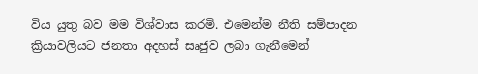විය යුතු බව මම විශ්වාස කරමි. එමෙන්ම නීති සම්පාදන ක්‍රියාවලියට ජනතා අදහස්‌ සෘජුව ලබා ගැනීමෙන්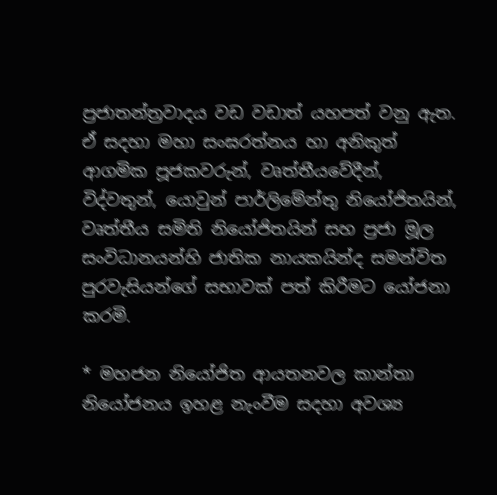ප්‍රජාතන්ත්‍රවාදය වඩ වඩාත් යහපත් වනු ඇත. ඒ සදහා මහා සංඝරත්නය හා අනිකුත් ආගමික පූජකවරුන්, වෘත්තීයවේදීන්, විද්වතුන්, යොවුන් පාර්ලිමේන්තු නියෝජිතයින්, වෘත්තීය සමිති නියෝජිතයින් සහ ප්‍රජා මූල සංවිධානයන්හි ජාතික නායකයින්ද සමන්විත පුරවැසියන්ගේ සභාවක්‌ පත් කිරීමට යෝජනා කරමි.

* මහජන නියෝජිත ආයතනවල කාන්තා නියෝජනය ඉහළ නැංවීම සදහා අවශ්‍ය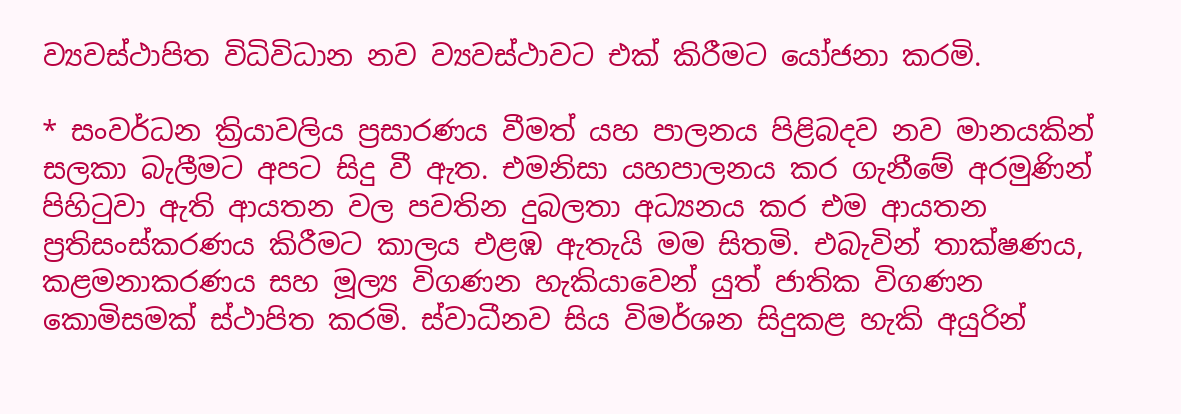ව්‍යවස්‌ථාපිත විධිවිධාන නව ව්‍යවස්‌ථාවට එක්‌ කිරීමට යෝජනා කරමි.

* සංවර්ධන ක්‍රියාවලිය ප්‍රසාරණය වීමත් යහ පාලනය පිළිබදව නව මානයකින් සලකා බැලීමට අපට සිදු වී ඇත. එමනිසා යහපාලනය කර ගැනීමේ අරමුණින් පිහිටුවා ඇති ආයතන වල පවතින දුබලතා අධ්‍යනය කර එම ආයතන ප්‍රතිසංස්‌කරණය කිරීමට කාලය එළඹ ඇතැයි මම සිතමි. එබැවින් තාක්‌ෂණය, කළමනාකරණය සහ මූල්‍ය විගණන හැකියාවෙන් යුත් ජාතික විගණන කොමිසමක්‌ ස්‌ථාපිත කරමි. ස්‌වාධීනව සිය විමර්ශන සිදුකළ හැකි අයුරින්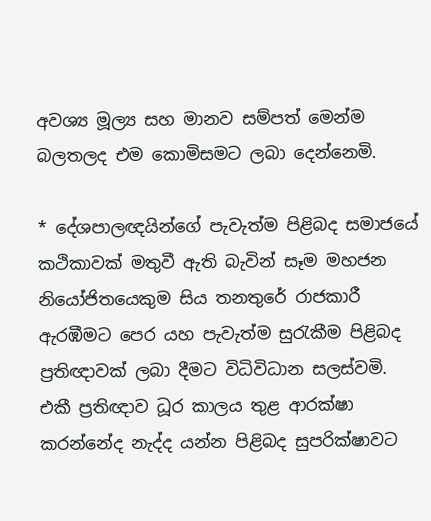අවශ්‍ය මූල්‍ය සහ මානව සම්පත් මෙන්ම බලතලද එම කොමිසමට ලබා දෙන්නෙමි.

* දේශපාලඥයින්ගේ පැවැත්ම පිළිබද සමාජයේ කථිකාවක්‌ මතුවී ඇති බැවින් සෑම මහජන නියෝජිතයෙකුම සිය තනතුරේ රාජකාරී ඇරඹීමට පෙර යහ පැවැත්ම සුරැකීම පිළිබද ප්‍රතිඥාවක්‌ ලබා දීමට විධිවිධාන සලස්‌වමි. එකී ප්‍රතිඥාව ධූර කාලය තුළ ආරක්‌ෂා කරන්නේද නැද්ද යන්න පිළිබද සුපරික්‌ෂාවට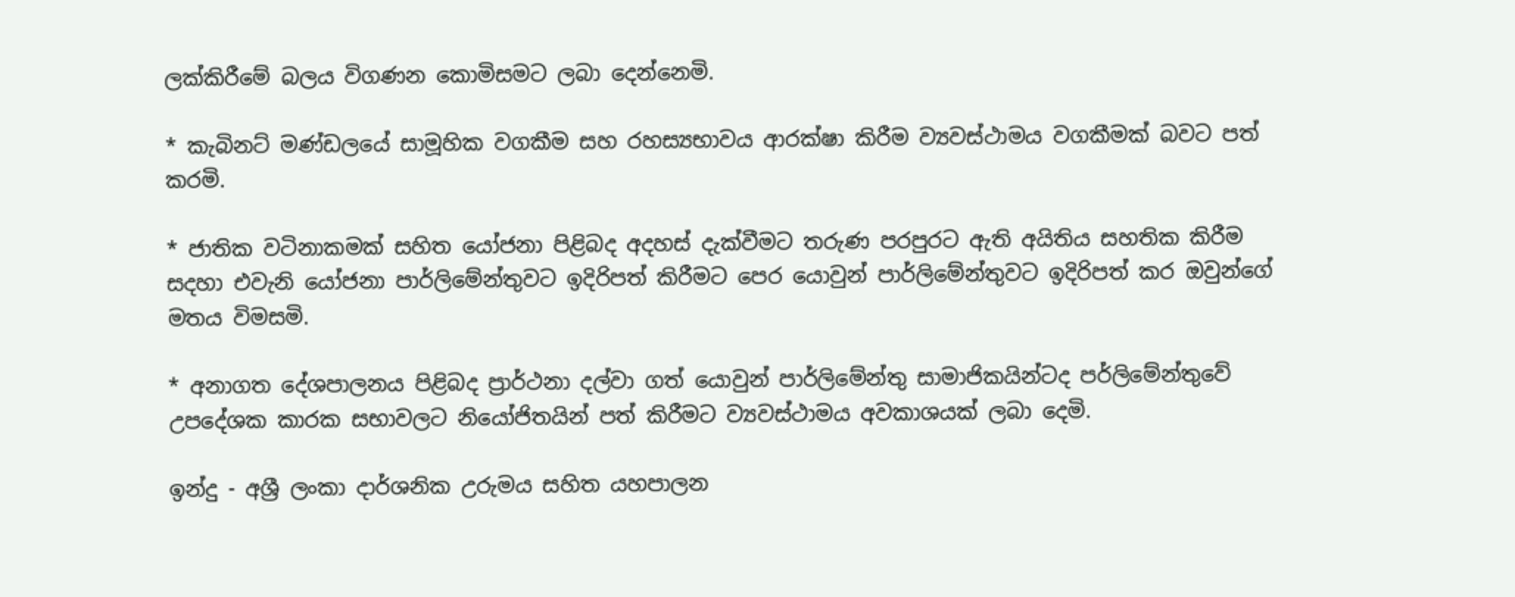ලක්‌කිරීමේ බලය විගණන කොමිසමට ලබා දෙන්නෙමි.

* කැබිනට්‌ මණ්‌ඩලයේ සාමූහික වගකීම සහ රහස්‍යභාවය ආරක්‌ෂා කිරීම ව්‍යවස්‌ථාමය වගකීමක්‌ බවට පත් කරමි.

* ජාතික වටිනාකමක්‌ සහිත යෝජනා පිළිබද අදහස්‌ දැක්‌වීමට තරුණ පරපුරට ඇති අයිතිය සහතික කිරීම සදහා එවැනි යෝජනා පාර්ලිමේන්තුවට ඉදිරිපත් කිරීමට පෙර යොවුන් පාර්ලිමේන්තුවට ඉදිරිපත් කර ඔවුන්ගේ මතය විමසමි.

* අනාගත දේශපාලනය පිළිබද ප්‍රාර්ථනා දල්වා ගත් යොවුන් පාර්ලිමේන්තු සාමාජිකයින්ටද පර්ලිමේන්තුවේ උපදේශක කාරක සභාවලට නියෝජිතයින් පත් කිරීමට ව්‍යවස්‌ථාමය අවකාශයක්‌ ලබා දෙමි.

ඉන්දු - අශ්‍රී ලංකා දාර්ශනික උරුමය සහිත යහපාලන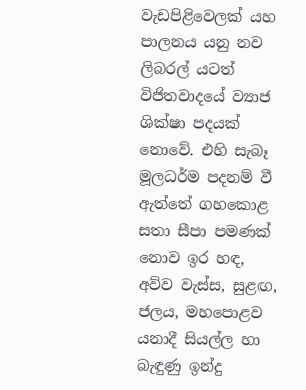වැඩපිළිවෙලක්‌ යහ පාලනය යනු නව ලිබරල් යටත් විජිතවාදයේ ව්‍යාජ ශික්‌ෂා පදයක්‌ නොවේ. එහි සැබෑ මූලධර්ම පදනම් වී ඇත්තේ ගහකොළ සතා සීපා පමණක්‌ නොව ඉර හඳ, අව්ව වැස්‌ස, සුළඟ, ජලය, මහපොළව යනාදී සියල්ල හා බැඳුණු ඉන්දු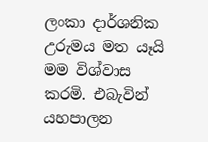ලංකා දාර්ශනික උරුමය මත යෑයි මම විශ්වාස කරමි. එබැවින් යහපාලන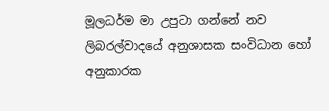මූලධර්ම මා උපුටා ගන්නේ නව ලිබරල්වාදයේ අනුශාසක සංවිධාන හෝ අනුකාරක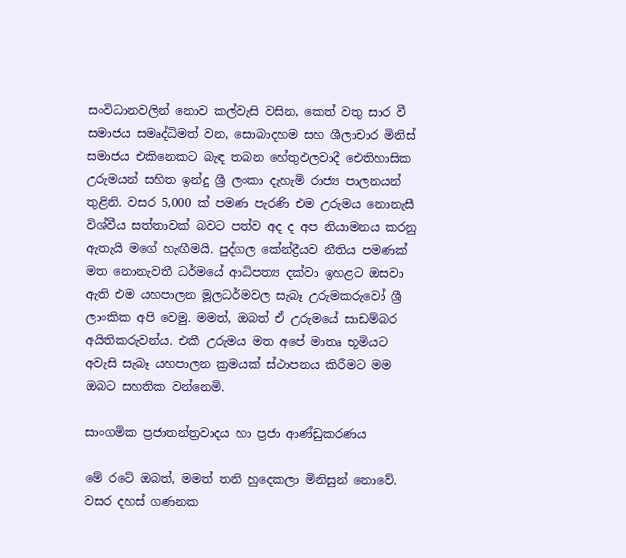සංවිධානවලින් නොව කල්වැසි වසින, කෙත් වතු සාර වී සමාජය සමෘද්ධිමත් වන, සොබාදහම සහ ශීලාචාර මිනිස්‌ සමාජය එකිනෙකට බැඳ තබන හේතුඵලවාදී ඓතිහාසික උරුමයන් සහිත ඉන්දු ශ්‍රී ලංකා දැහැමි රාජ්‍ය පාලනයන් තුළිනි. වසර 5,000 ක්‌ පමණ පැරණි එම උරුමය නොනැසී විශ්වීය සත්තාවක්‌ බවට පත්ව අද ද අප නියාමනය කරනු ඇතැයි මගේ හැඟීමයි. පුද්ගල කේන්ද්‍රීයව නීතිය පමණක්‌ මත නොනැවතී ධර්මයේ ආධිපත්‍ය දක්‌වා ඉහළට ඔසවා ඇති එම යහපාලන මූලධර්මවල සැබෑ උරුමකරුවෝ ශ්‍රී ලාංකික අපි වෙමු. මමත්, ඔබත් ඒ උරුමයේ සාඩම්බර අයිතිකරුවන්ය. එකී උරුමය මත අපේ මාතෘ භූමියට අවැසි සැබෑ යහපාලන ක්‍රමයක්‌ ස්‌ථාපනය කිරීමට මම ඔබට සහතික වන්නෙමි.

සාංගමික ප්‍රජාතන්ත්‍රවාදය හා ප්‍රජා ආණ්‌ඩුකරණය

මේ රටේ ඔබත්, මමත් තනි හුදෙකලා මිනිසුන් නොවේ. වසර දහස්‌ ගණනක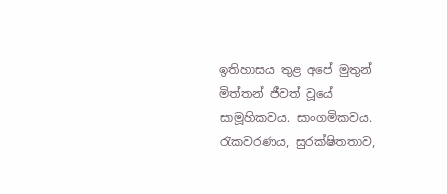ඉතිහාසය තුළ අපේ මුතුන් මිත්තන් ජීවත් වූයේ සාමූහිකවය. සාංගමිකවය. රැකවරණය, සුරක්‌ෂිතතාව,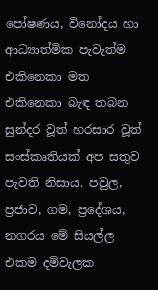පෝෂණය, විනෝදය හා ආධ්‍යාත්මික පැවැත්ම එකිනෙකා මත එකිනෙකා බැඳ තබන සුන්දර වූත් හරසාර වූත් සංස්‌කෘතියක්‌ අප සතුව පැවති නිසාය. පවුල, ප්‍රජාව, ගම, ප්‍රදේශය, නගරය මේ සියල්ල එකම දම්වැලක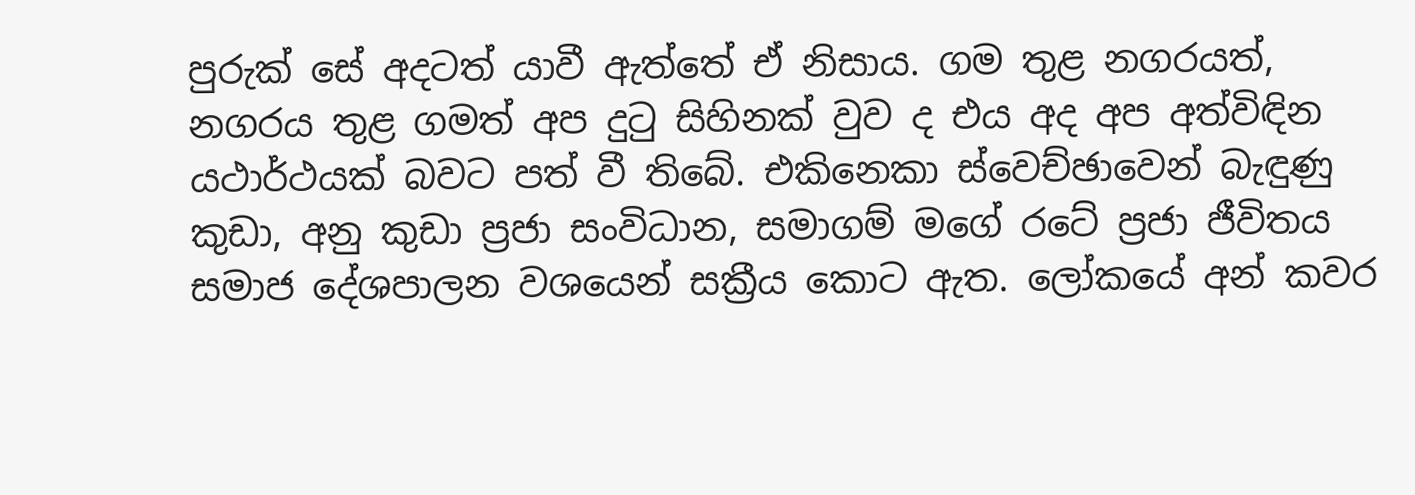පුරුක්‌ සේ අදටත් යාවී ඇත්තේ ඒ නිසාය. ගම තුළ නගරයත්, නගරය තුළ ගමත් අප දුටු සිහිනක්‌ වුව ද එය අද අප අත්විඳින යථාර්ථයක්‌ බවට පත් වී තිබේ. එකිනෙකා ස්‌වෙච්ඡාවෙන් බැඳුණු කුඩා, අනු කුඩා ප්‍රජා සංවිධාන, සමාගම් මගේ රටේ ප්‍රජා ජීවිතය සමාජ දේශපාලන වශයෙන් සක්‍රීය කොට ඇත. ලෝකයේ අන් කවර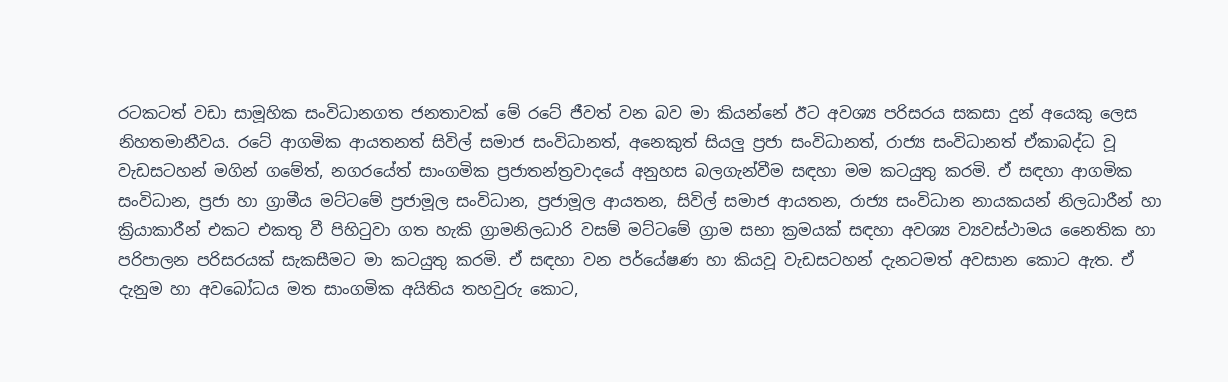රටකටත් වඩා සාමූහික සංවිධානගත ජනතාවක්‌ මේ රටේ ජීවත් වන බව මා කියන්නේ ඊට අවශ්‍ය පරිසරය සකසා දුන් අයෙකු ලෙස නිහතමානීවය. රටේ ආගමික ආයතනත් සිවිල් සමාජ සංවිධානත්, අනෙකුත් සියලු ප්‍රජා සංවිධානත්, රාජ්‍ය සංවිධානත් ඒකාබද්ධ වූ වැඩසටහන් මගින් ගමේත්, නගරයේත් සාංගමික ප්‍රජාතන්ත්‍රවාදයේ අනුහස බලගැන්වීම සඳහා මම කටයුතු කරමි. ඒ සඳහා ආගමික සංවිධාන, ප්‍රජා හා ග්‍රාමීය මට්‌ටමේ ප්‍රජාමූල සංවිධාන, ප්‍රජාමූල ආයතන, සිවිල් සමාජ ආයතන, රාජ්‍ය සංවිධාන නායකයන් නිලධාරීන් හා ක්‍රියාකාරීන් එකට එකතු වී පිහිටුවා ගත හැකි ග්‍රාමනිලධාරි වසම් මට්‌ටමේ ග්‍රාම සභා ක්‍රමයක්‌ සඳහා අවශ්‍ය ව්‍යවස්‌ථාමය නෛතික හා පරිපාලන පරිසරයක්‌ සැකසීමට මා කටයුතු කරමි. ඒ සඳහා වන පර්යේෂණ හා කියවූ වැඩසටහන් දැනටමත් අවසාන කොට ඇත. ඒ දැනුම හා අවබෝධය මත සාංගමික අයිතිය තහවුරු කොට,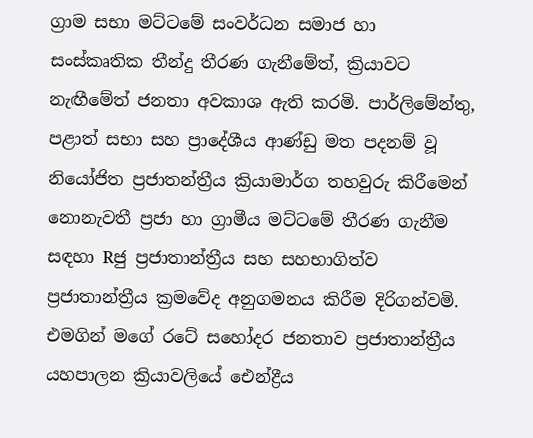ග්‍රාම සභා මට්‌ටමේ සංවර්ධන සමාජ හා සංස්‌කෘතික තීන්දු තීරණ ගැනීමේත්, ක්‍රියාවට නැඟීමේත් ජනතා අවකාශ ඇති කරමි. පාර්ලිමේන්තු, පළාත් සභා සහ ප්‍රාදේශීය ආණ්‌ඩු මත පදනම් වූ නියෝජිත ප්‍රජාතන්ත්‍රීය ක්‍රියාමාර්ග තහවුරු කිරීමෙන් නොනැවතී ප්‍රජා හා ග්‍රාමීය මට්‌ටමේ තීරණ ගැනීම සඳහා Rජු ප්‍රජාතාන්ත්‍රීය සහ සහභාගිත්ව ප්‍රජාතාන්ත්‍රීය ක්‍රමවේද අනුගමනය කිරීම දිරිගන්වමි. එමගින් මගේ රටේ සහෝදර ජනතාව ප්‍රජාතාන්ත්‍රීය යහපාලන ක්‍රියාවලියේ ඓන්ද්‍රීය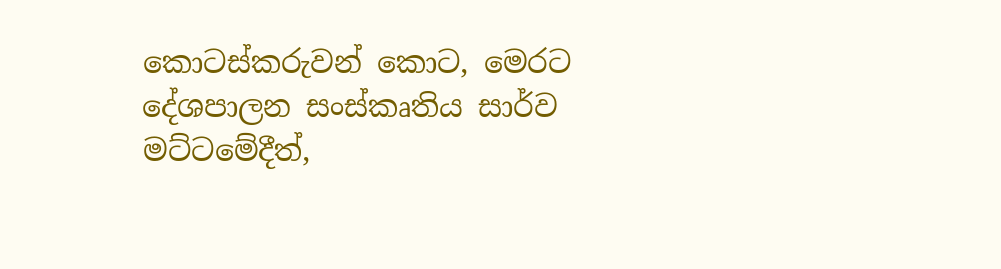කොටස්‌කරුවන් කොට, මෙරට දේශපාලන සංස්‌කෘතිය සාර්ව මට්‌ටමේදීත්,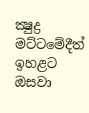ක්‍ෂුද්‍ර මට්‌ටමේදීත් ඉහළට ඔසවා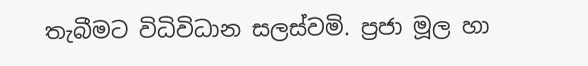තැබීමට විධිවිධාන සලස්‌වමි. ප්‍රජා මූල හා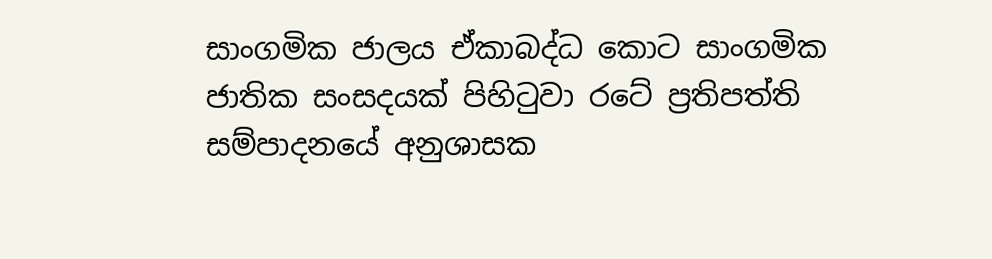සාංගමික ජාලය ඒකාබද්ධ කොට සාංගමික ජාතික සංසදයක්‌ පිහිටුවා රටේ ප්‍රතිපත්ති සම්පාදනයේ අනුශාසක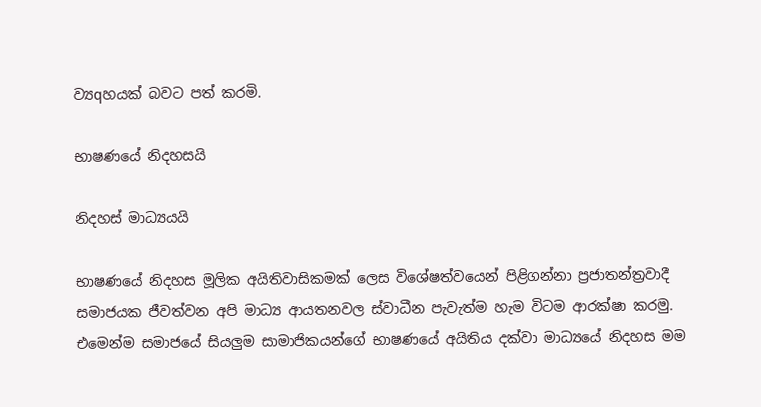ව්‍යqහයක්‌ බවට පත් කරමි.

භාෂණයේ නිදහසයි

නිදහස්‌ මාධ්‍යයයි

භාෂණයේ නිදහස මූලික අයිතිවාසිකමක්‌ ලෙස විශේෂත්වයෙන් පිළිගන්නා ප්‍රජාතන්ත්‍රවාදී සමාජයක ජීවත්වන අපි මාධ්‍ය ආයතනවල ස්‌වාධීන පැවැත්ම හැම විටම ආරක්‌ෂා කරමු. එමෙන්ම සමාජයේ සියලුම සාමාජිකයන්ගේ භාෂණයේ අයිතිය දක්‌වා මාධ්‍යයේ නිදහස මම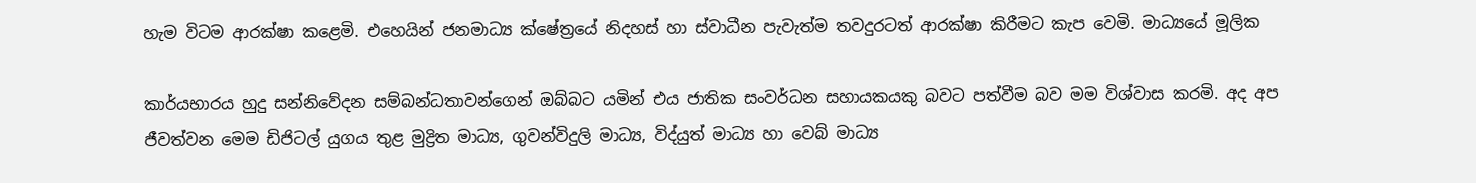හැම විටම ආරක්‌ෂා කළෙමි. එහෙයින් ජනමාධ්‍ය ක්‌ෂේත්‍රයේ නිදහස්‌ හා ස්‌වාධීන පැවැත්ම තවදුරටත් ආරක්‌ෂා කිරීමට කැප වෙමි. මාධ්‍යයේ මූලික

කාර්යභාරය හුදු සන්නිවේදන සම්බන්ධතාවන්ගෙන් ඔබ්බට යමින් එය ජාතික සංවර්ධන සහායකයකු බවට පත්වීම බව මම විශ්වාස කරමි. අද අප ජීවත්වන මෙම ඩිජිටල් යුගය තුළ මුද්‍රිත මාධ්‍ය, ගුවන්විදුලි මාධ්‍ය, විද්යුත් මාධ්‍ය හා වෙබ් මාධ්‍ය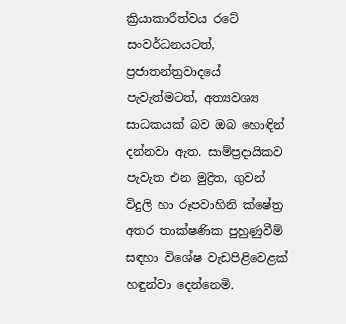ක්‍රියාකාරීත්වය රටේ සංවර්ධනයටත්, ප්‍රජාතන්ත්‍රවාදයේ පැවැත්මටත්, අත්‍යවශ්‍ය සාධකයක්‌ බව ඔබ හොඳින් දන්නවා ඇත. සාම්ප්‍රදායිකව පැවැත එන මුද්‍රිත, ගුවන් විදුලි හා රූපවාහිනි ක්‌ෂේත්‍ර අතර තාක්‌ෂණික පුහුණුවීම් සඳහා විශේෂ වැඩපිළිවෙළක්‌ හඳුන්වා දෙන්නෙමි.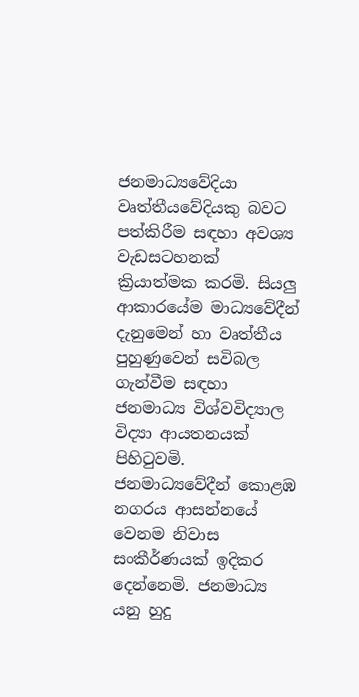ජනමාධ්‍යවේදියා වෘත්තීයවේදියකු බවට පත්කිරීම සඳහා අවශ්‍ය වැඩසටහනක්‌ ක්‍රියාත්මක කරමි. සියලු ආකාරයේම මාධ්‍යවේදීන් දැනුමෙන් හා වෘත්තීය පුහුණුවෙන් සවිබල ගැන්වීම සඳහා ජනමාධ්‍ය විශ්වවිද්‍යාල විද්‍යා ආයතනයක්‌ පිහිටුවමි. ජනමාධ්‍යවේදීන් කොළඹ නගරය ආසන්නයේ වෙනම නිවාස සංකීර්ණයක්‌ ඉදිකර දෙන්නෙමි. ජනමාධ්‍ය යනු හුදු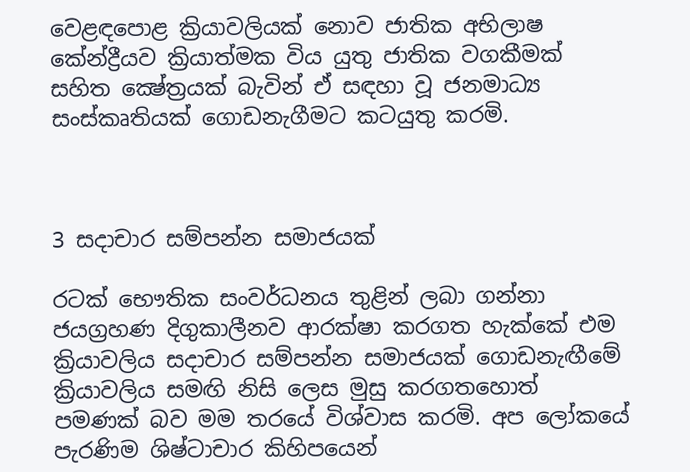වෙළඳපොළ ක්‍රියාවලියක්‌ නොව ජාතික අභිලාෂ කේන්ද්‍රීයව ක්‍රියාත්මක විය යුතු ජාතික වගකීමක්‌ සහිත ක්‍ෂේත්‍රයක්‌ බැවින් ඒ සඳහා වූ ජනමාධ්‍ය සංස්‌කෘතියක්‌ ගොඩනැගීමට කටයුතු කරමි.



3 සදාචාර සම්පන්න සමාජයක්‌

රටක්‌ භෞතික සංවර්ධනය තුළින් ලබා ගන්නා ජයග්‍රහණ දිගුකාලීනව ආරක්‌ෂා කරගත හැක්‌කේ එම ක්‍රියාවලිය සදාචාර සම්පන්න සමාජයක්‌ ගොඩනැඟීමේ ක්‍රියාවලිය සමඟි නිසි ලෙස මුසු කරගතහොත් පමණක්‌ බව මම තරයේ විශ්වාස කරමි. අප ලෝකයේ පැරණිම ශිෂ්ටාචාර කිහිපයෙන්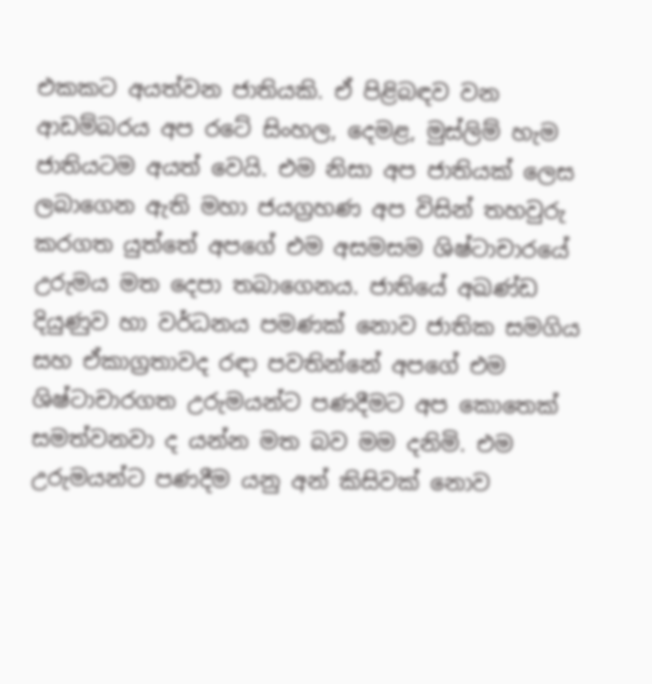එකකට අයත්වන ජාතියකි. ඒ පිළිබඳව වන ආඩම්බරය අප රටේ සිංහල, දෙමළ, මුස්‌ලිම් හැම ජාතියටම අයත් වෙයි. එම නිසා අප ජාතියක්‌ ලෙස ලබාගෙන ඇති මහා ජයග්‍රහණ අප විසින් තහවුරු කරගත යුත්තේ අපගේ එම අසමසම ශිෂ්ටාචාරයේ උරුමය මත දෙපා තබාගෙනය. ජාතියේ අඛණ්‌ඩ දියුණුව හා වර්ධනය පමණක්‌ නොව ජාතික සමගිය සහ ඒකාග්‍රතාවද රඳා පවතින්නේ අපගේ එම ශිෂ්ටාචාරගත උරුමයන්ට පණදීමට අප කොතෙක්‌ සමත්වනවා ද යන්න මත බව මම දනිමි. එම උරුමයන්ට පණදීම යනු අන් කිසිවක්‌ නොව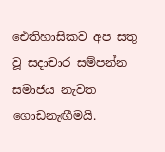ඓතිහාසිකව අප සතු වූ සදාචාර සම්පන්න සමාජය නැවත ගොඩනැඟීමයි.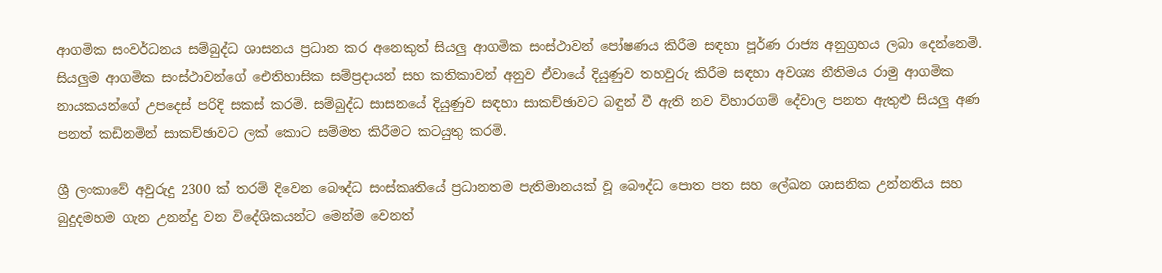ආගමික සංවර්ධනය සම්බුද්ධ ශාසනය ප්‍රධාන කර අනෙකුත් සියලු ආගමික සංස්‌ථාවන් පෝෂණය කිරීම සඳහා පූර්ණ රාජ්‍ය අනුග්‍රහය ලබා දෙන්නෙමි. සියලුම ආගමික සංස්‌ථාවන්ගේ ඓතිහාසික සම්ප්‍රදායන් සහ කතිකාවන් අනුව ඒවායේ දියුණුව තහවුරු කිරීම සඳහා අවශ්‍ය නීතිමය රාමු ආගමික නායකයන්ගේ උපදෙස්‌ පරිදි සකස්‌ කරමි. සම්බුද්ධ සාසනයේ දියුණුව සඳහා සාකච්ඡාවට බඳුන් වී ඇති නව විහාරගම් දේවාල පනත ඇතුළු සියලු අණ පනත් කඩිනමින් සාකච්ඡාවට ලක්‌ කොට සම්මත කිරීමට කටයුතු කරමි.

ශ්‍රී ලංකාවේ අවුරුදු 2300 ක්‌ තරම් දිවෙන බෞද්ධ සංස්‌කෘතියේ ප්‍රධානතම පැතිමානයක්‌ වූ බෞද්ධ පොත පත සහ ලේඛන ශාසනික උන්නතිය සහ බුදුදමහම ගැන උනන්දු වන විදේශිකයන්ට මෙන්ම වෙනත්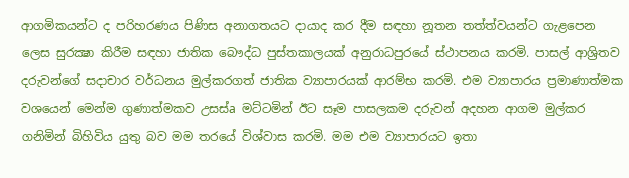ආගමිකයන්ට ද පරිහරණය පිණිස අනාගතයට දායාද කර දීම සඳහා නූතන තත්ත්වයන්ට ගැළපෙන ලෙස සුරක්‍ෂා කිරීම සඳහා ජාතික බෞද්ධ පුස්‌තකාලයක්‌ අනුරාධපුරයේ ස්‌ථාපනය කරමි. පාසල් ආශ්‍රිතව දරුවන්ගේ සදාචාර වර්ධනය මුල්කරගත් ජාතික ව්‍යාපාරයක්‌ ආරම්භ කරමි. එම ව්‍යාපාරය ප්‍රමාණාත්මක වශයෙන් මෙන්ම ගුණාත්මකව උසස්‌a මට්‌ටමින් ඊට සෑම පාසලකම දරුවන් අදහන ආගම මුල්කර ගනිමින් බිහිවිය යුතු බව මම තරයේ විශ්වාස කරමි. මම එම ව්‍යාපාරයට ඉතා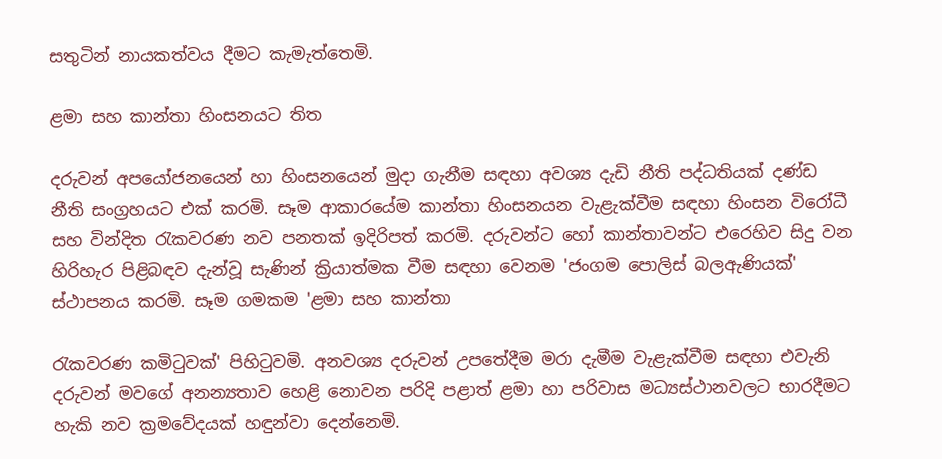සතුටින් නායකත්වය දීමට කැමැත්තෙමි.

ළමා සහ කාන්තා හිංසනයට තිත

දරුවන් අපයෝජනයෙන් හා හිංසනයෙන් මුදා ගැනීම සඳහා අවශ්‍ය දැඩි නීති පද්ධතියක්‌ දණ්‌ඩ නීති සංග්‍රහයට එක්‌ කරමි. සෑම ආකාරයේම කාන්තා හිංසනයන වැළැක්‌වීම සඳහා හිංසන විරෝධී සහ වින්දිත රැකවරණ නව පනතක්‌ ඉදිරිපත් කරමි. දරුවන්ට හෝ කාන්තාවන්ට එරෙහිව සිදු වන හිරිහැර පිළිබඳව දැන්වූ සැණින් ක්‍රියාත්මක වීම සඳහා වෙනම 'ජංගම පොලිස්‌ බලඇණියක්‌' ස්‌ථාපනය කරමි. සෑම ගමකම 'ළමා සහ කාන්තා

රැකවරණ කමිටුවක්‌' පිහිටුවමි. අනවශ්‍ය දරුවන් උපතේදීම මරා දැමීම වැළැක්‌වීම සඳහා එවැනි දරුවන් මවගේ අනන්‍යතාව හෙළි නොවන පරිදි පළාත් ළමා හා පරිවාස මධ්‍යස්‌ථානවලට භාරදීමට හැකි නව ක්‍රමවේදයක්‌ හඳුන්වා දෙන්නෙමි.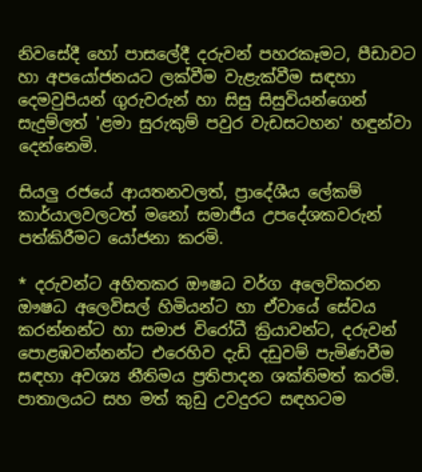නිවසේදී හෝ පාසලේදී දරුවන් පහරකෑමට, පීඩාවට හා අපයෝජනයට ලක්‌වීම වැළැක්‌වීම සඳහා දෙමවුපියන් ගුරුවරුන් හා සිසු සිසුවියන්ගෙන් සැදුම්ලත් 'ළමා සුරුකුම් පවුර වැඩසටහන' හඳුන්වා දෙන්නෙමි.

සියලු රජයේ ආයතනවලත්, ප්‍රාදේශීය ලේකම් කාර්යාලවලටත් මනෝ සමාජීය උපදේශකවරුන් පත්කිරීමට යෝජනා කරමි.

* දරුවන්ට අහිතකර ඖෂධ වර්ග අලෙවිකරන ඖෂධ අලෙවිසල් හිමියන්ට හා ඒවායේ සේවය කරන්නන්ට හා සමාජ විරෝධී ක්‍රියාවන්ට, දරුවන් පොළඹවන්නන්ට එරෙහිව දැඩි දඩුවම් පැමිණවීම සඳහා අවශ්‍ය නීතිමය ප්‍රතිපාදන ශක්‌තිමත් කරමි. පාතාලයට සහ මත් කුඩු උවදුරට සඳහටම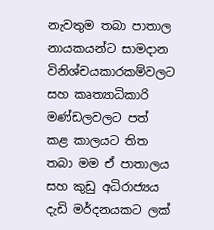නැවතුම තබා පාතාල නායකයන්ට සාමදාන විනිශ්චයකාරකම්වලට සහ කෘත්‍යාධිකාරි මණ්‌ඩලවලට පත් කළ කාලයට තිත තබා මම ඒ පාතාලය සහ කුඩු අධිරාජ්‍යය දැඩි මර්දනයකට ලක්‌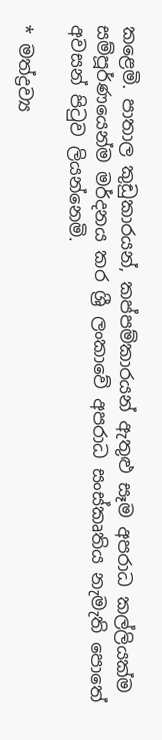කළෙමි. පාතාල කුඩුකාරයන්, කප්පම්කාරයන් ඇතුළු සෑම අපරාධ කල්ලියක්‌ම සම්පූර්ණයෙන්ම මර්දනය කර ශ්‍රී ලංකාවේ අපරාධ සංස්‌කෘතිය නැමැති පොතේ අවසන් පිටුව ලියන්නෙමි.

* මත්ද්‍රව්‍ය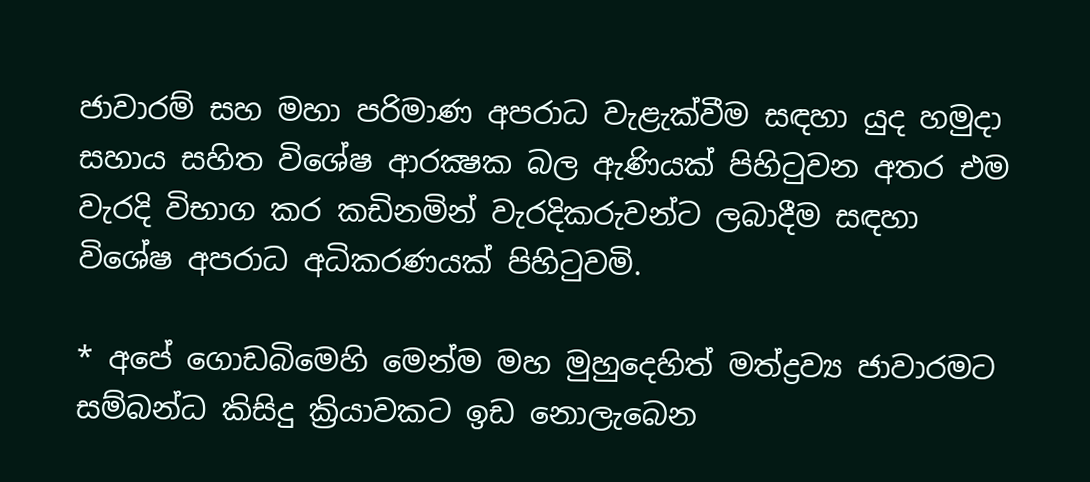ජාවාරම් සහ මහා පරිමාණ අපරාධ වැළැක්‌වීම සඳහා යුද හමුදා සහාය සහිත විශේෂ ආරක්‍ෂක බල ඇණියක්‌ පිහිටුවන අතර එම වැරදි විභාග කර කඩිනමින් වැරදිකරුවන්ට ලබාදීම සඳහා විශේෂ අපරාධ අධිකරණයක්‌ පිහිටුවමි.

* අපේ ගොඩබිමෙහි මෙන්ම මහ මුහුදෙහිත් මත්ද්‍රව්‍ය ජාවාරමට සම්බන්ධ කිසිදු ක්‍රියාවකට ඉඩ නොලැබෙන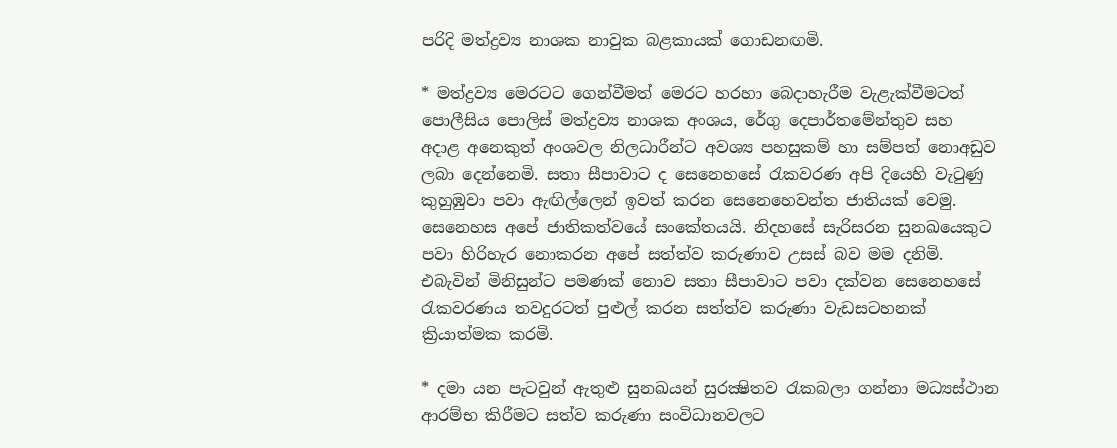පරිදි මත්ද්‍රව්‍ය නාශක නාවුක බළකායක්‌ ගොඩනඟමි.

* මත්ද්‍රව්‍ය මෙරටට ගෙන්වීමත් මෙරට හරහා බෙදාහැරීම වැළැක්‌වීමටත් පොලීසිය පොලිස්‌ මත්ද්‍රව්‍ය නාශක අංශය, රේගු දෙපාර්තමේන්තුව සහ අදාළ අනෙකුත් අංශවල නිලධාරීන්ට අවශ්‍ය පහසුකම් හා සම්පත් නොඅඩුව ලබා දෙන්නෙමි. සතා සීපාවාට ද සෙනෙහසේ රැකවරණ අපි දියෙහි වැටුණු කුහුඹුවා පවා ඇඟිල්ලෙන් ඉවත් කරන සෙනෙහෙවන්ත ජාතියක්‌ වෙමු. සෙනෙහස අපේ ජාතිකත්වයේ සංකේතයයි. නිදහසේ සැරිසරන සුනඛයෙකුට පවා හිරිහැර නොකරන අපේ සත්ත්ව කරුණාව උසස්‌ බව මම දනිමි. එබැවින් මිනිසුන්ට පමණක්‌ නොව සතා සීපාවාට පවා දක්‌වන සෙනෙහසේ රැකවරණය තවදුරටත් පුළුල් කරන සත්ත්ව කරුණා වැඩසටහනක්‌ ක්‍රියාත්මක කරමි.

* දමා යන පැටවුන් ඇතුළු සුනඛයන් සුරක්‍ෂිතව රැකබලා ගන්නා මධ්‍යස්‌ථාන ආරම්භ කිරීමට සත්ව කරුණා සංවිධානවලට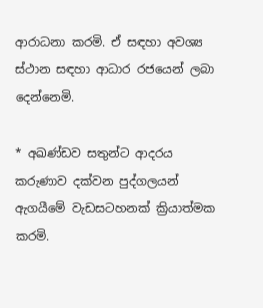ආරාධනා කරමි. ඒ සඳහා අවශ්‍ය ස්‌ථාන සඳහා ආධාර රජයෙන් ලබා දෙන්නෙමි.

* අඛණ්‌ඩව සතුන්ට ආදරය කරුණාව දක්‌වන පුද්ගලයන් ඇගයීමේ වැඩසටහනක්‌ ක්‍රියාත්මක කරමි.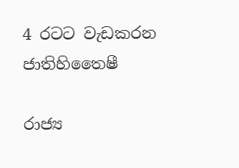4 රටට වැඩකරන ජාතිහිතෛෂී

රාජ්‍ය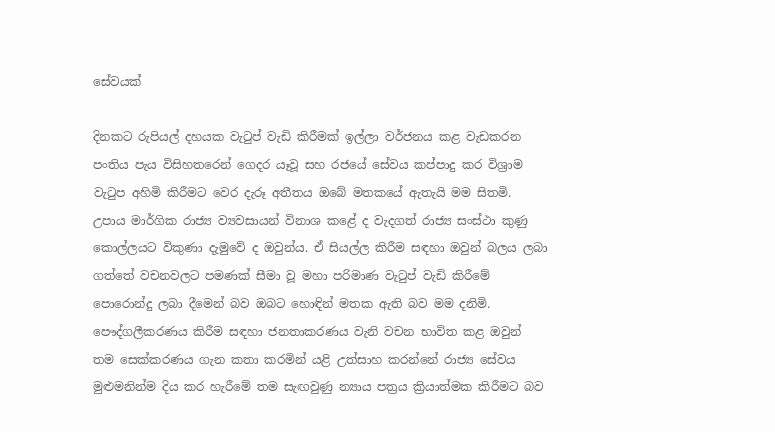සේවයක්‌

දිනකට රුපියල් දහයක වැටුප් වැඩි කිරීමක්‌ ඉල්ලා වර්ජනය කළ වැඩකරන පංතිය පැය විසිහතරෙන් ගෙදර යෑවූ සහ රජයේ සේවය කප්පාදු කර විශ්‍රාම වැටුප අහිමි කිරීමට වෙර දැරූ අතීතය ඔබේ මතකයේ ඇතැයි මම සිතමි. උපාය මාර්ගික රාජ්‍ය ව්‍යවසායන් විනාශ කළේ ද වැදගත් රාජ්‍ය සංස්‌ථා කුණු කොල්ලයට විකුණා දැමුවේ ද ඔවුන්ය. ඒ සියල්ල කිරීම සඳහා ඔවුන් බලය ලබා ගත්තේ වචනවලට පමණක්‌ සීමා වූ මහා පරිමාණ වැටුප් වැඩි කිරීමේ පොරොන්දු ලබා දීමෙන් බව ඔබට හොඳින් මතක ඇති බව මම දනිමි. පෞද්ගලීකරණය කිරීම සඳහා ජනතාකරණය වැනි වචන භාවිත කළ ඔවුන් තම සෙක්‌කරණය ගැන කතා කරමින් යළි උත්සාහ කරන්නේ රාජ්‍ය සේවය මුළුමනින්ම දිය කර හැරීමේ තම සැඟවුණු න්‍යාය පත්‍රය ක්‍රියාත්මක කිරීමට බව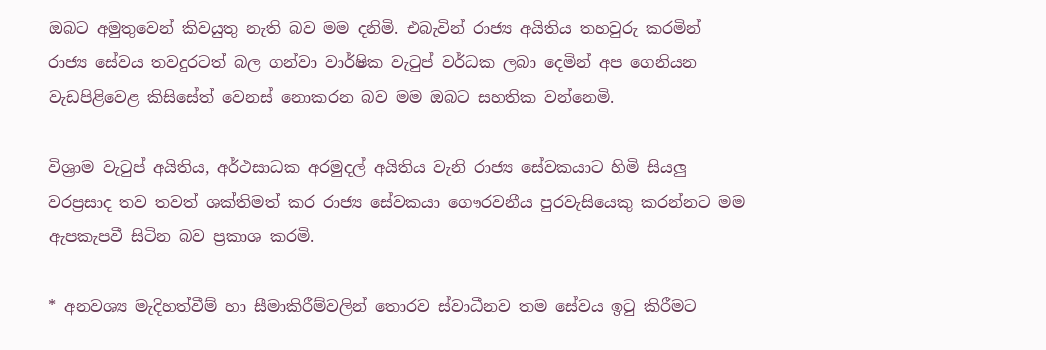ඔබට අමුතුවෙන් කිවයුතු නැති බව මම දනිමි. එබැවින් රාජ්‍ය අයිතිය තහවුරු කරමින් රාජ්‍ය සේවය තවදුරටත් බල ගන්වා වාර්ෂික වැටුප් වර්ධක ලබා දෙමින් අප ගෙනියන වැඩපිළිවෙළ කිසිසේත් වෙනස්‌ නොකරන බව මම ඔබට සහතික වන්නෙමි.

විශ්‍රාම වැටුප් අයිතිය, අර්ථසාධක අරමුදල් අයිතිය වැනි රාජ්‍ය සේවකයාට හිමි සියලු වරප්‍රසාද තව තවත් ශක්‌තිමත් කර රාජ්‍ය සේවකයා ගෞරවනීය පුරවැසියෙකු කරන්නට මම ඇපකැපවී සිටින බව ප්‍රකාශ කරමි.

* අනවශ්‍ය මැදිහත්වීම් හා සීමාකිරීම්වලින් තොරව ස්‌වාධීනව තම සේවය ඉටු කිරීමට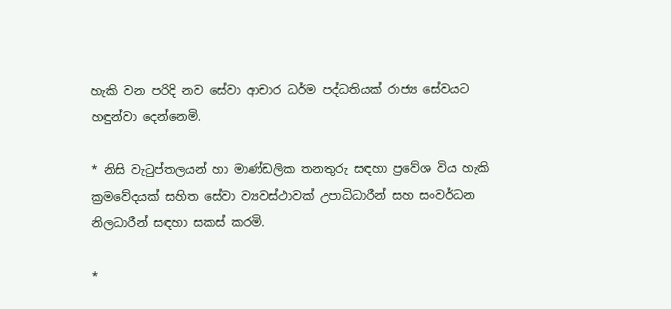හැකි වන පරිදි නව සේවා ආචාර ධර්ම පද්ධතියක්‌ රාජ්‍ය සේවයට හඳුන්වා දෙන්නෙමි.

* නිසි වැටුප්තලයන් හා මාණ්‌ඩලික තනතුරු සඳහා ප්‍රවේශ විය හැකි ක්‍රමවේදයක්‌ සහිත සේවා ව්‍යවස්‌ථාවක්‌ උපාධිධාරීන් සහ සංවර්ධන නිලධාරීන් සඳහා සකස්‌ කරමි.

*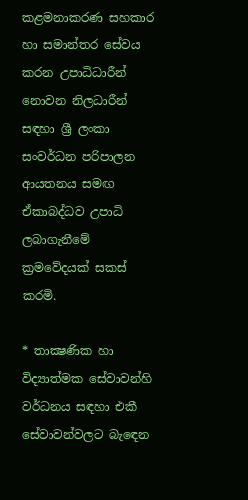කළමනාකරණ සහකාර හා සමාන්තර සේවය කරන උපාධිධාරීන් නොවන නිලධාරීන් සඳහා ශ්‍රී ලංකා සංවර්ධන පරිපාලන ආයතනය සමඟ ඒකාබද්ධව උපාධි ලබාගැනීමේ ක්‍රමවේදයක්‌ සකස්‌ කරමි.

* තාක්‍ෂණික හා විද්‍යාත්මක සේවාවන්හි වර්ධනය සඳහා එකී සේවාවන්වලට බැඳෙන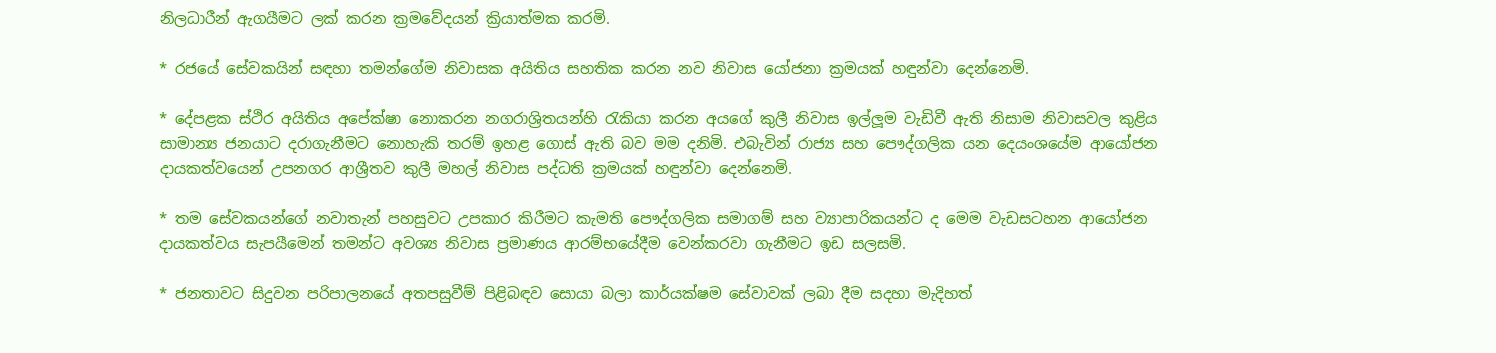නිලධාරීන් ඇගයීමට ලක්‌ කරන ක්‍රමවේදයන් ක්‍රියාත්මක කරමි.

* රජයේ සේවකයින් සඳහා තමන්ගේම නිවාසක අයිතිය සහතික කරන නව නිවාස යෝජනා ක්‍රමයක්‌ හඳුන්වා දෙන්නෙමි.

* දේපළක ස්‌ථිර අයිතිය අපේක්‌ෂා නොකරන නගරාශ්‍රිතයන්හි රැකියා කරන අයගේ කුලී නිවාස ඉල්ලූම වැඩිවී ඇති නිසාම නිවාසවල කුළිය සාමාන්‍ය ජනයාට දරාගැනීමට නොහැකි තරම් ඉහළ ගොස්‌ ඇති බව මම දනිමි. එබැවින් රාජ්‍ය සහ පෞද්ගලික යන දෙයංශයේම ආයෝජන දායකත්වයෙන් උපනගර ආශ්‍රීතව කුලී මහල් නිවාස පද්ධති ක්‍රමයක්‌ හඳුන්වා දෙන්නෙමි.

* තම සේවකයන්ගේ නවාතැන් පහසුවට උපකාර කිරීමට කැමති පෞද්ගලික සමාගම් සහ ව්‍යාපාරිකයන්ට ද මෙම වැඩසටහන ආයෝජන දායකත්වය සැපයීමෙන් තමන්ට අවශ්‍ය නිවාස ප්‍රමාණය ආරම්භයේදීම වෙන්කරවා ගැනීමට ඉඩ සලසමි.

* ජනතාවට සිදුවන පරිපාලනයේ අතපසුවීම් පිළිබඳව සොයා බලා කාර්යක්‌ෂම සේවාවක්‌ ලබා දීම සදහා මැදිහත්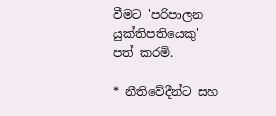වීමට 'පරිපාලන යුක්‌තිපතියෙකු' පත් කරමි.

* නීතිවේදීන්ට සහ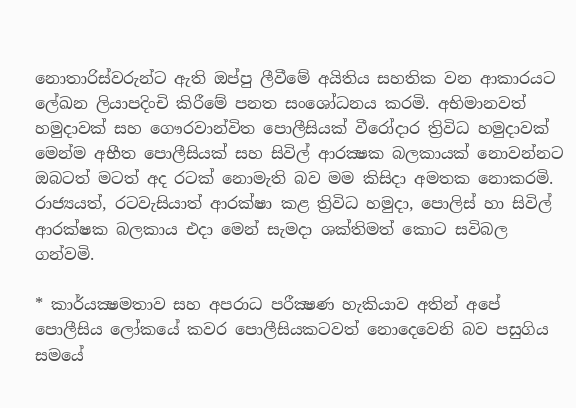නොතාරිස්‌වරුන්ට ඇති ඔප්පු ලීවීමේ අයිතිය සහතික වන ආකාරයට ලේඛන ලියාපදිංචි කිරීමේ පනත සංශෝධනය කරමි. අභිමානවත් හමුදාවක්‌ සහ ගෞරවාන්විත පොලීසියක්‌ වීරෝදාර ත්‍රිවිධ හමුදාවක්‌ මෙන්ම අභීත පොලීසියක්‌ සහ සිවිල් ආරක්‍ෂක බලකායක්‌ නොවන්නට ඔබටත් මටත් අද රටක්‌ නොමැති බව මම කිසිදා අමතක නොකරමි. රාජ්‍යයත්, රටවැසියාත් ආරක්‌ෂා කළ ත්‍රිවිධ හමුදා, පොලිස්‌ හා සිවිල් ආරක්‌ෂක බලකාය එදා මෙන් සැමදා ශක්‌තිමත් කොට සවිබල ගන්වමි.

* කාර්යක්‍ෂමතාව සහ අපරාධ පරීක්‍ෂණ හැකියාව අතින් අපේ පොලීසිය ලෝකයේ කවර පොලීසියකටවත් නොදෙවෙනි බව පසුගිය සමයේ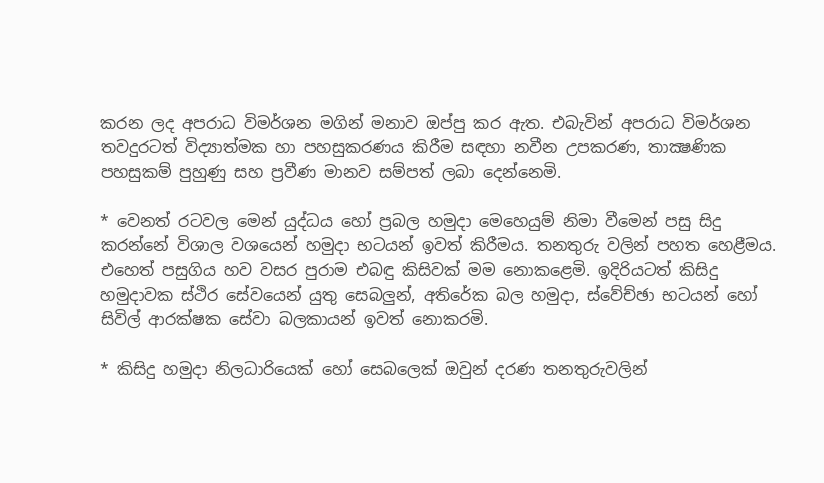කරන ලද අපරාධ විමර්ශන මගින් මනාව ඔප්පු කර ඇත. එබැවින් අපරාධ විමර්ශන තවදුරටත් විද්‍යාත්මක හා පහසුකරණය කිරීම සඳහා නවීන උපකරණ, තාක්‍ෂණික පහසුකම් පුහුණු සහ ප්‍රවීණ මානව සම්පත් ලබා දෙන්නෙමි.

* වෙනත් රටවල මෙන් යුද්ධය හෝ ප්‍රබල හමුදා මෙහෙයුම් නිමා වීමෙන් පසු සිදු කරන්නේ විශාල වශයෙන් හමුදා භටයන් ඉවත් කිරීමය. තනතුරු වලින් පහත හෙළීමය. එහෙත් පසුගිය හව වසර පුරාම එබඳු කිසිවක්‌ මම නොකළෙමි. ඉදිරියටත් කිසිදු හමුදාවක ස්‌ථිර සේවයෙන් යුතු සෙබලුන්, අතිරේක බල හමුදා, ස්‌වේච්ඡා භටයන් හෝ සිවිල් ආරක්‌ෂක සේවා බලකායන් ඉවත් නොකරමි.

* කිසිදු හමුදා නිලධාරියෙක්‌ හෝ සෙබලෙක්‌ ඔවුන් දරණ තනතුරුවලින්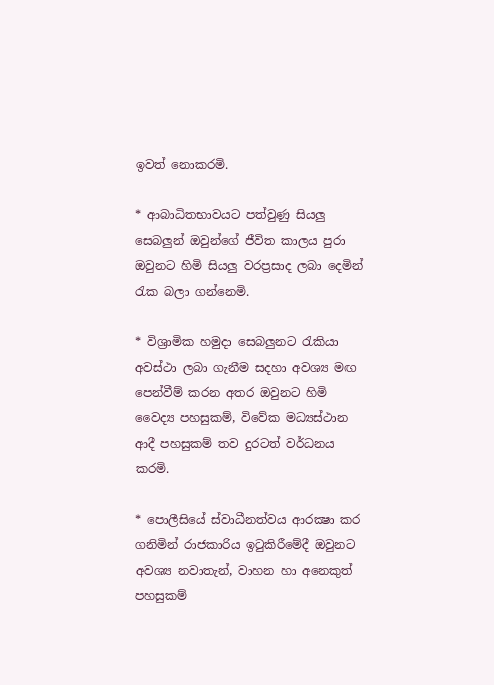ඉවත් නොකරමි.

* ආබාධිතභාවයට පත්වුණු සියලු සෙබලුන් ඔවුන්ගේ ජීවිත කාලය පුරා ඔවුනට හිමි සියලු වරප්‍රසාද ලබා දෙමින් රැක බලා ගන්නෙමි.

* විශ්‍රාමික හමුදා සෙබලුනට රැකියා අවස්‌ථා ලබා ගැනීම සදහා අවශ්‍ය මඟ පෙන්වීම් කරන අතර ඔවුනට හිමි වෛද්‍ය පහසුකම්, විවේක මධ්‍යස්‌ථාන ආදී පහසුකම් තව දුරටත් වර්ධනය කරමි.

* පොලීසියේ ස්‌වාධීනත්වය ආරක්‍ෂා කර ගනිමින් රාජකාරිය ඉටුකිරීමේදී ඔවුනට අවශ්‍ය නවාතැන්, වාහන හා අනෙකුත් පහසුකම්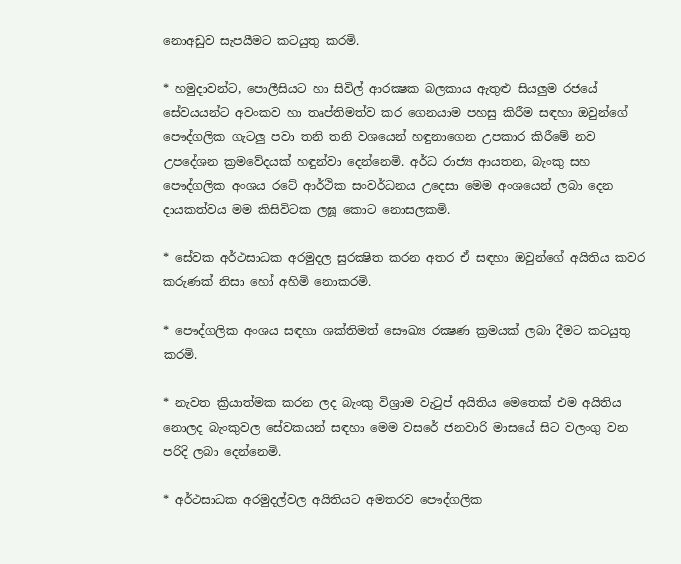නොඅඩුව සැපයීමට කටයුතු කරමි.

* හමුදාවන්ට, පොලීසියට හා සිවිල් ආරක්‍ෂක බලකාය ඇතුළු සියලුම රජයේ සේවයයන්ට අවංකව හා තෘප්තිමත්ව කර ගෙනයාම පහසු කිරීම සඳහා ඔවුන්ගේ පෞද්ගලික ගැටලු පවා තනි තනි වශයෙන් හඳුනාගෙන උපකාර කිරීමේ නව උපදේශන ක්‍රමවේදයක්‌ හඳුන්වා දෙන්නෙමි. අර්ධ රාජ්‍ය ආයතන, බැංකු සහ පෞද්ගලික අංශය රටේ ආර්ථික සංවර්ධනය උදෙසා මෙම අංශයෙන් ලබා දෙන දායකත්වය මම කිසිවිටක ලඝූ කොට නොසලකමි.

* සේවක අර්ථසාධක අරමුදල සුරක්‍ෂිත කරන අතර ඒ සඳහා ඔවුන්ගේ අයිතිය කවර කරුණක්‌ නිසා හෝ අහිමි නොකරමි.

* පෞද්ගලික අංශය සඳහා ශක්‌තිමත් සෞඛ්‍ය රක්‍ෂණ ක්‍රමයක්‌ ලබා දීමට කටයුතු කරමි.

* නැවත ක්‍රියාත්මක කරන ලද බැංකු විශ්‍රාම වැටුප් අයිතිය මෙතෙක්‌ එම අයිතිය නොලද බැංකුවල සේවකයන් සඳහා මෙම වසරේ ජනවාරි මාසයේ සිට වලංගු වන පරිදි ලබා දෙන්නෙමි.

* අර්ථසාධක අරමුදල්වල අයිතියට අමතරව පෞද්ගලික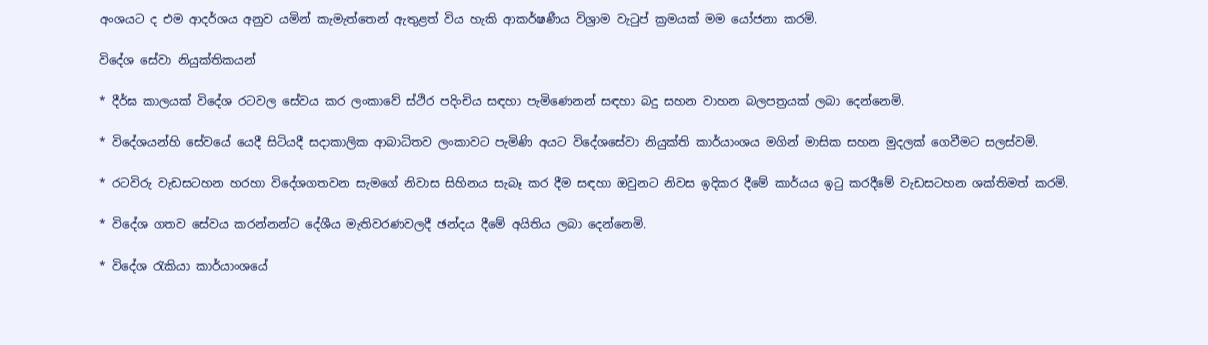අංශයට ද එම ආදර්ශය අනුව යමින් කැමැත්තෙන් ඇතුළත් විය හැකි ආකර්ෂණීය විශ්‍රාම වැටුප් ක්‍රමයක්‌ මම යෝජනා කරමි.

විදේශ සේවා නියුක්‌තිකයන්

* දීර්ඝ කාලයක්‌ විදේශ රටවල සේවය කර ලංකාවේ ස්‌ථිර පදිංචිය සඳහා පැමිණෙනන් සඳහා බදු සහන වාහන බලපත්‍රයක්‌ ලබා දෙන්නෙමි.

* විදේශයන්හි සේවයේ යෙදී සිටියදී සදාකාලික ආබාධිතව ලංකාවට පැමිණි අයට විදේශසේවා නියුක්‌ති කාර්යාංශය මගින් මාසික සහන මුදලක්‌ ගෙවීමට සලස්‌වමි.

* රටවිරු වැඩසටහන හරහා විදේශගතවන සැමගේ නිවාස සිහිනය සැබෑ කර දීම සඳහා ඔවුනට නිවස ඉදිකර දීමේ කාර්යය ඉටු කරදීමේ වැඩසටහන ශක්‌තිමත් කරමි.

* විදේශ ගතව සේවය කරන්නන්ට දේශීය මැතිවරණවලදී ඡන්දය දීමේ අයිතිය ලබා දෙන්නෙමි.

* විදේශ රැකියා කාර්යාංශයේ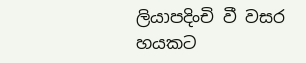ලියාපදිංචි වී වසර හයකට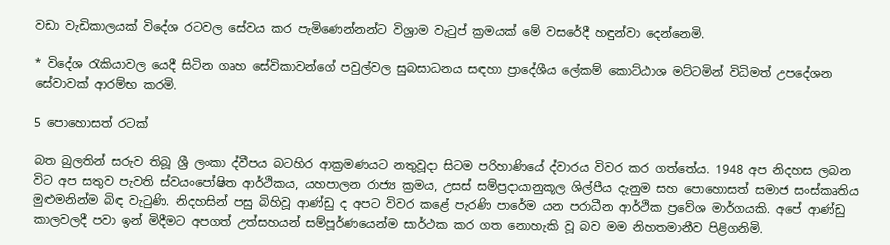වඩා වැඩිකාලයක්‌ විදේශ රටවල සේවය කර පැමිණෙන්නන්ට විශ්‍රාම වැටුප් ක්‍රමයක්‌ මේ වසරේදී හඳුන්වා දෙන්නෙමි.

* විදේශ රැකියාවල යෙදී සිටින ගෘහ සේවිකාවන්ගේ පවුල්වල සුබසාධනය සඳහා ප්‍රාදේශීය ලේකම් කොට්‌ඨාශ මට්‌ටමින් විධිමත් උපදේශන සේවාවක්‌ ආරම්භ කරමි.

5 පොහොසත් රටක්‌

බත බුලතින් සරුව තිබූ ශ්‍රී ලංකා ද්වීපය බටහිර ආක්‍රමණයට නතුවූදා සිටම පරිහාණියේ ද්වාරය විවර කර ගත්තේය. 1948 අප නිදහස ලබන විට අප සතුව පැවති ස්‌වයංපෝෂිත ආර්ථිකය, යහපාලන රාජ්‍ය ක්‍රමය, උසස්‌ සම්ප්‍රදායානුකූල ශිල්පීය දැනුම සහ පොහොසත් සමාජ සංස්‌කෘතිය මුළුමනින්ම බිඳ වැටුණි. නිදහසින් පසු බිහිවූ ආණ්‌ඩු ද අපට විවර කළේ පැරණි පාරේම යන පරාධීන ආර්ථික ප්‍රවේශ මාර්ගයකි. අපේ ආණ්‌ඩු කාලවලදී පවා ඉන් මිදීමට අපගත් උත්සහයන් සම්පූර්ණයෙන්ම සාර්ථක කර ගත නොහැකි වූ බව මම නිහතමානීව පිළිගනිමි.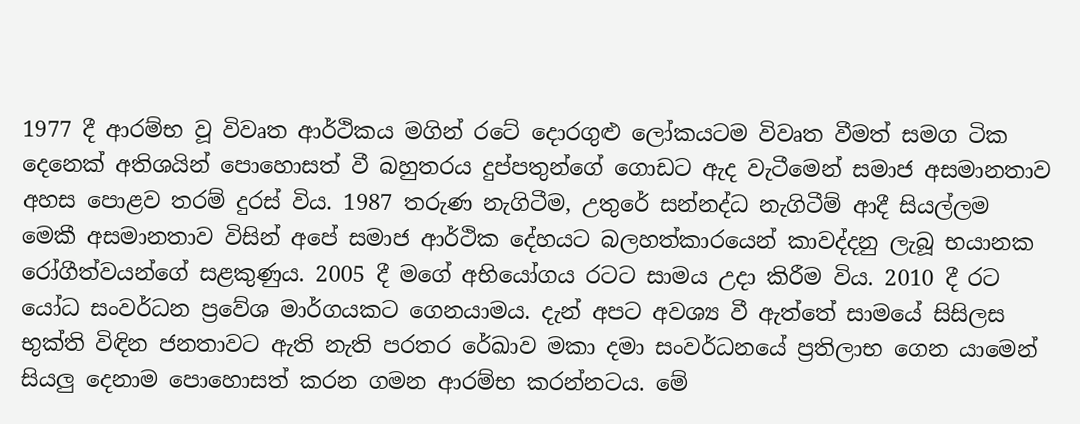1977 දී ආරම්භ වූ විවෘත ආර්ථිකය මගින් රටේ දොරගුළු ලෝකයටම විවෘත වීමත් සමග ටික දෙනෙක්‌ අතිශයින් පොහොසත් වී බහුතරය දුප්පතුන්ගේ ගොඩට ඇද වැටීමෙන් සමාජ අසමානතාව අහස පොළව තරම් දුරස්‌ විය. 1987 තරුණ නැගිටීම, උතුරේ සන්නද්ධ නැගිටීම් ආදී සියල්ලම මෙකී අසමානතාව විසින් අපේ සමාජ ආර්ථික දේහයට බලහත්කාරයෙන් කාවද්දනු ලැබූ භයානක රෝගීත්වයන්ගේ සළකුණුය. 2005 දී මගේ අභියෝගය රටට සාමය උදා කිරීම විය. 2010 දී රට යෝධ සංවර්ධන ප්‍රවේශ මාර්ගයකට ගෙනයාමය. දැන් අපට අවශ්‍ය වී ඇත්තේ සාමයේ සිසිලස භුක්‌ති විඳින ජනතාවට ඇති නැති පරතර රේඛාව මකා දමා සංවර්ධනයේ ප්‍රතිලාභ ගෙන යාමෙන් සියලු දෙනාම පොහොසත් කරන ගමන ආරම්භ කරන්නටය. මේ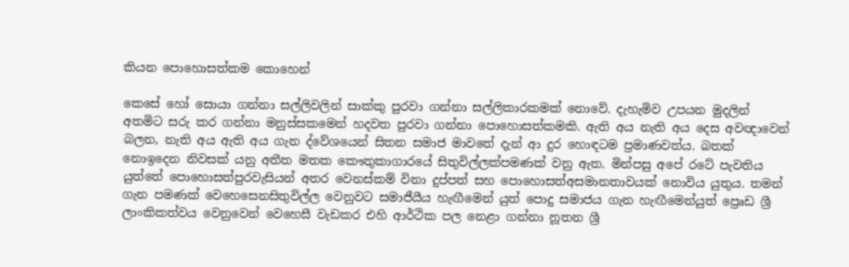කියන පොහොසත්කම කොහෙන්

කෙසේ හෝ සොයා ගන්නා සල්ලිවලින් සාක්‌කු පුරවා ගන්නා සල්ලිකාරකමක්‌ නොවේ. දැහැමිව උපයන මුදලින් අතමිට සරු කර ගන්නා මනුස්‌සකමෙන් හදවත පුරවා ගන්නා පොහොසත්කමකි. ඇති අය නැති අය දෙස අවඥාවෙන් බලන, නැති අය ඇති අය ගැන ද්වේශයෙන් සිතන සමාජ මාවතේ දැන් ආ දුර හොඳටම ප්‍රමාණවත්ය. බතක්‌ නොඉදෙන නිවසක්‌ යනු අතීත මතක කෞතුකාගාරයේ සිතුවිල්ලක්‌පමණක්‌ වනු ඇත. මින්පසු අපේ රටේ පැවතිය යුත්තේ පොහොසත්පුරවැසියන් අතර වෙනස්‌කම් විනා දුප්පත් සහ පොහොසත්අසමානතාවයක්‌ නොවිය යුතුය. තමන් ගැන පමණක්‌ වෙහෙසෙනසිතුවිල්ල වෙනුවට සමාජීයීය හැඟීමෙන් යුත් පොදු සමාජය ගැන හැඟීමෙන්යුත් ප්‍රෙෘඩ ශ්‍රී ලාංකිකත්වය වෙනුවෙන් වෙහෙසී වැඩකර එහි ආර්ථික පල නෙළා ගන්නා නූතන ශ්‍රී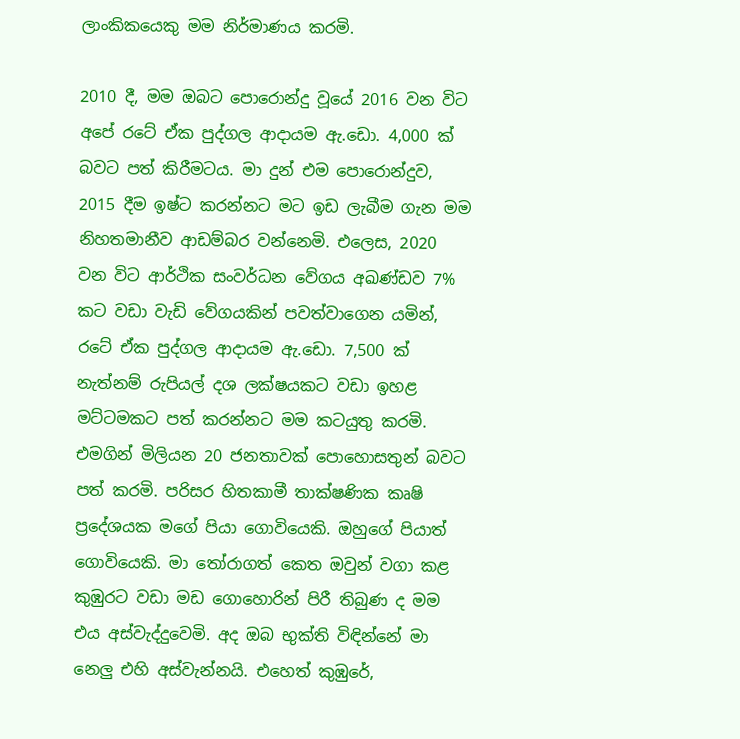ලාංකිකයෙකු මම නිර්මාණය කරමි.

2010 දී, මම ඔබට පොරොන්දු වූයේ 2016 වන විට අපේ රටේ ඒක පුද්ගල ආදායම ඇ.ඩො. 4,000 ක්‌ බවට පත් කිරීමටය. මා දුන් එම පොරොන්දුව, 2015 දීම ඉෂ්ට කරන්නට මට ඉඩ ලැබීම ගැන මම නිහතමානීව ආඩම්බර වන්නෙමි. එලෙස, 2020 වන විට ආර්ථික සංවර්ධන වේගය අඛණ්‌ඩව 7% කට වඩා වැඩි වේගයකින් පවත්වාගෙන යමින්, රටේ ඒක පුද්ගල ආදායම ඇ.ඩො. 7,500 ක්‌ නැත්නම් රුපියල් දශ ලක්‌ෂයකට වඩා ඉහළ මට්‌ටමකට පත් කරන්නට මම කටයුතු කරමි. එමගින් මිලියන 20 ජනතාවක්‌ පොහොසතුන් බවට පත් කරමි. පරිසර හිතකාමී තාක්‌ෂණික කෘෂි ප්‍රදේශයක මගේ පියා ගොවියෙකි. ඔහුගේ පියාත් ගොවියෙකි. මා තෝරාගත් කෙත ඔවුන් වගා කළ කුඹුරට වඩා මඩ ගොහොරින් පිරී තිබුණ ද මම එය අස්‌වැද්දුවෙමි. අද ඔබ භුක්‌ති විඳින්නේ මා නෙලු එහි අස්‌වැන්නයි. එහෙත් කුඹුරේ,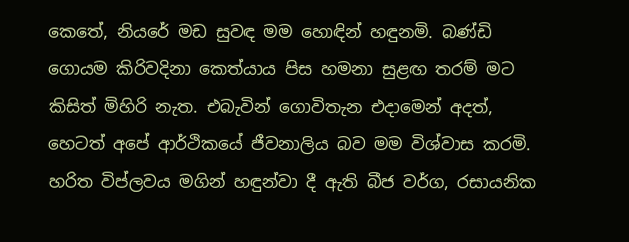කෙතේ, නියරේ මඩ සුවඳ මම හොඳින් හඳුනමි. බණ්‌ඩි ගොයම කිරිවදිනා කෙත්යාය පිස හමනා සුළඟ තරම් මට කිසිත් මිහිරි නැත. එබැවින් ගොවිතැන එදාමෙන් අදත්, හෙටත් අපේ ආර්ථිකයේ ජීවනාලිය බව මම විශ්වාස කරමි. හරිත විප්ලවය මගින් හඳුන්වා දී ඇති බීජ වර්ග, රසායනික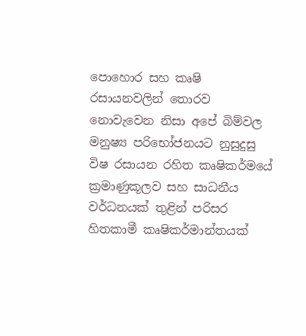පොහොර සහ කෘෂි රසායනවලින් තොරව නොවැවෙන නිසා අපේ බිම්වල මනුෂ්‍ය පරිභෝජනයට නුසුදුසු විෂ රසායන රහිත කෘෂිකර්මයේ ක්‍රමාණුකූලව සහ සාධනීය වර්ධනයක්‌ තුළින් පරිසර හිතකාමී කෘෂිකර්මාන්තයක්‌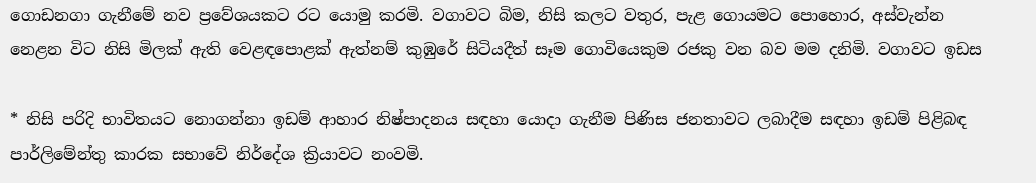ගොඩනගා ගැනීමේ නව ප්‍රවේශයකට රට යොමු කරමි. වගාවට බිම, නිසි කලට වතුර, පැළ ගොයමට පොහොර, අස්‌වැන්න නෙළන විට නිසි මිලක්‌ ඇති වෙළඳපොළක්‌ ඇත්නම් කුඹුරේ සිටියදීත් සෑම ගොවියෙකුම රජකු වන බව මම දනිමි. වගාවට ඉඩස

* නිසි පරිදි භාවිතයට නොගන්නා ඉඩම් ආහාර නිෂ්පාදනය සඳහා යොදා ගැනීම පිණිස ජනතාවට ලබාදීම සඳහා ඉඩම් පිළිබඳ පාර්ලිමේන්තු කාරක සභාවේ නිර්දේශ ක්‍රියාවට නංවමි.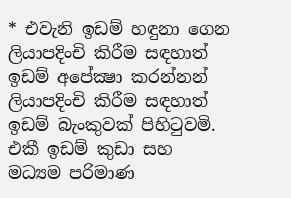* එවැනි ඉඩම් හඳුනා ගෙන ලියාපදිංචි කිරීම සඳහාත් ඉඩම් අපේක්‍ෂා කරන්නන් ලියාපදිංචි කිරීම සඳහාත් ඉඩම් බැංකුවක්‌ පිහිටුවමි. එකී ඉඩම් කුඩා සහ මධ්‍යම පරිමාණ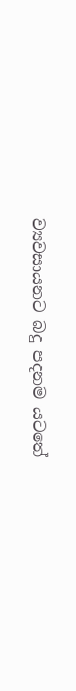ව්‍යවසායනට බදු පදනම යටතේ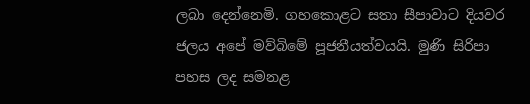ලබා දෙන්නෙමි. ගහකොළට සතා සීපාවාට දියවර ජලය අපේ මව්බිමේ පූජනීයත්වයයි. මුණි සිරිපා පහස ලද සමනළ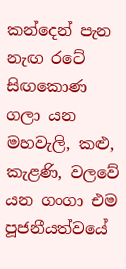කන්දෙන් පැන නැඟ රටේ සිඟකොණ ගලා යන මහවැලි, කළු, කැළණි, වලවේ යන ගංගා එම පූජනීයත්වයේ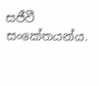සජීවී සංකේතයන්ය.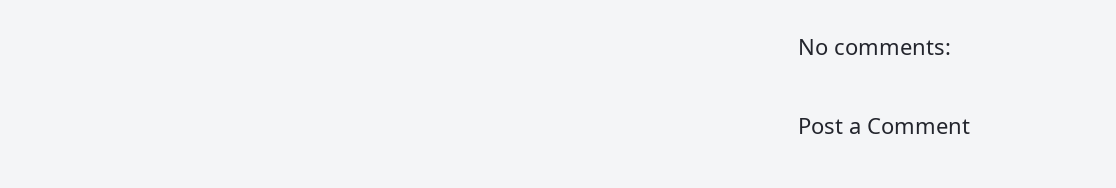No comments:

Post a Comment